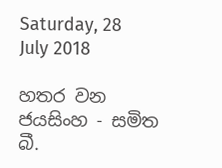Saturday, 28 July 2018

හතර වන ජයසිංහ - සමිත බී.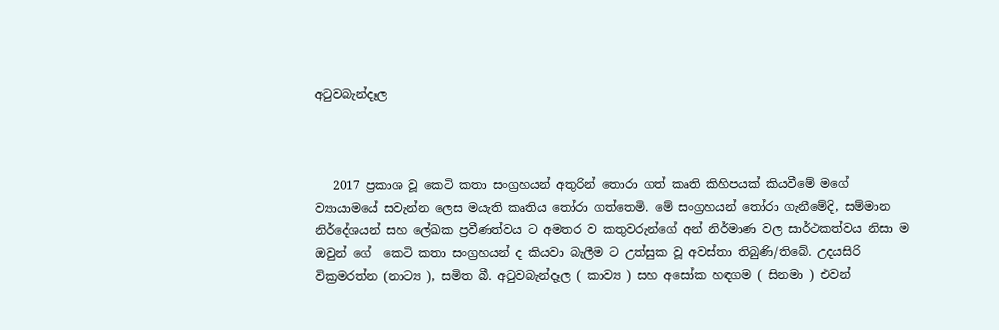අටුවබැන්දෑල



   2017 ප්‍රකාශ වූ කෙටි කතා සංග්‍රහයන් අතුරින් තොරා ගත් කෘති කිහිපයක් කියවීමේ මගේ ව්‍යායාමයේ සවැන්න ලෙස මයැති කෘතිය තෝරා ගත්තෙමි. මේ සංග්‍රහයන් තෝරා ගැනීමේදි, සම්මාන නිර්දේශයන් සහ ලේඛක ප්‍රවීණත්වය ට අමතර ව කතුවරුන්ගේ අන් නිර්මාණ වල සාර්ථකත්වය නිසා ම ඔවුන් ගේ  කෙටි කතා සංග්‍රහයන් ද කියවා බැලීම ට උත්සුක වූ අවස්තා තිබුණි/තිබේ. උදයසිරි වික්‍රමරත්න (නාට්‍ය ), සමිත බී. අටුවබැන්දෑල ( කාව්‍ය ) සහ අසෝක හඳගම ( සිනමා ) එවන්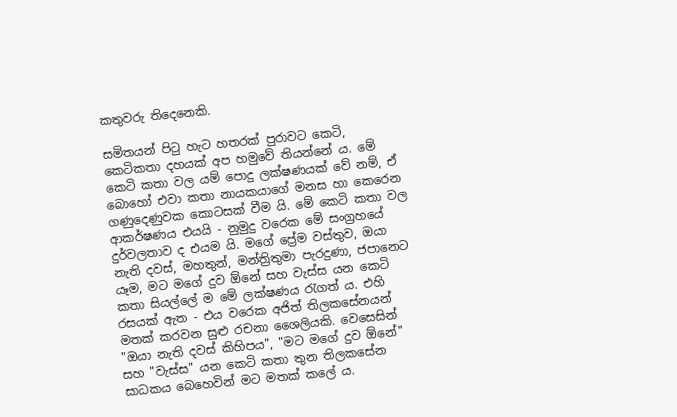කතුවරු තිදෙනෙකි.

සමිතයන් පිටු හැට හතරක් පුරාවට කෙටි, කෙටිකතා දහයක් අප හමුවේ තියන්නේ ය. මේ කෙටි කතා වල යම් පොදු ලක්ෂණයක් වේ නම්, ඒ බොහෝ එවා කතා නායකයාගේ මනස හා කෙරෙන ගණුදෙණුවක කොටසක් වීම යි. මේ කෙටි කතා වල ආකර්ෂණය එයයි - නුමුදු වරෙක මේ සංග්‍රහයේ දුර්වලතාව ද එයම යි. මගේ ප්‍රේම වස්තුව, ඔයා නැති දවස්, මහතුන්, මන්ත්‍රිතුමා පැරදුණා, ජපානෙට යෑම, මට මගේ දුව ඕනේ සහ වැස්ස යන කෙටි කතා සියල්ලේ ම මේ ලක්ෂණය රැගත් ය. එහි රසයක් ඇත - එය වරෙක අජිත් තිලකසේනයන් මතක් කරවන සුළු රචනා ශෛලියකි. වෙසෙසින් "ඔයා නැති දවස් කිහිපය", "මට මගේ දුව ඕනේ" සහ "වැස්ස" යන කෙටි කතා තුන තිලකසේන සාධකය බෙහෙවින් මට මතක් කලේ ය.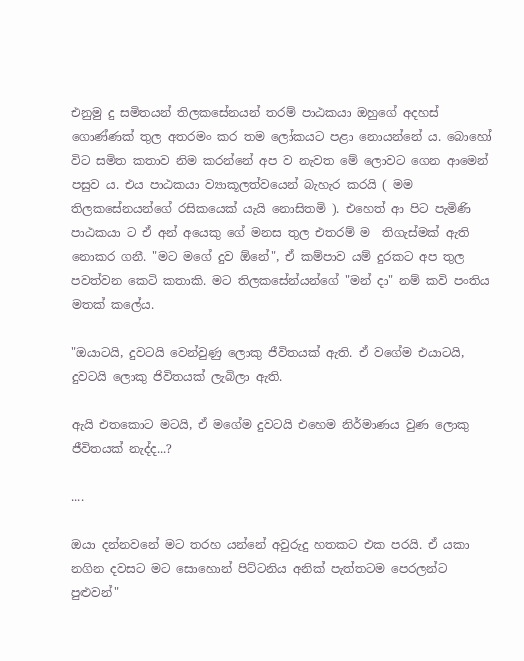එනුමු දු සමිතයන් තිලකසේනයන් තරම් පාඨකයා ඔහුගේ අදහස් ගොණ්ණක් තුල අතරමං කර තම ලෝකයට පළා නොයන්නේ ය. බොහෝ විට සමිත කතාව නිම කරන්නේ අප ව නැවත මේ ලොවට ගෙන ආමෙන් පසුව ය. එය පාඨකයා ව්‍යාකූලත්වයෙන් බැහැර කරයි ( මම තිලකසේනයන්ගේ රසිකයෙක් යැයි නොසිතමි ). එහෙත් ආ පිට පැමිණි පාඨකයා ට ඒ අන් අයෙකු ගේ මනස තුල එතරම් ම  තිගැස්මක් ඇති නොකර ගනී. "මට මගේ දුව ඕනේ", ඒ කම්පාව යම් දුරකට අප තුල පවත්වන කෙටි කතාකි. මට තිලකසේන්යන්ගේ "මන් දා" නම් කවි පංතිය මතක් කලේය.

"ඔයාටයි, දුවටයි වෙන්වුණු ලොකු ජීවිතයක් ඇති. ඒ වගේම එයාටයි, දුවටයි ලොකු ජිවිතයක් ලැබිලා ඇති.

ඇයි එතකොට මටයි, ඒ මගේම දුවටයි එහෙම නිර්මාණය වුණ ලොකු ජීවිතයක් නැද්ද...?

....

ඔයා දන්නවනේ මට තරහ යන්නේ අවුරුදු හතකට එක පරයි. ඒ යකා නගින දවසට මට සොහොන් පිට්ටනිය අනික් පැත්තටම පෙරලන්ට පුළුවන්"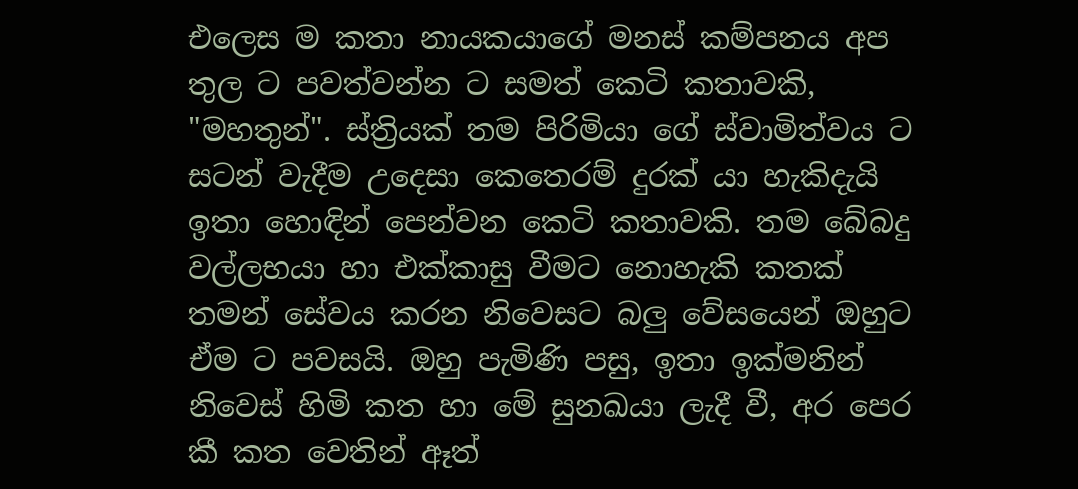එලෙස ම කතා නායකයාගේ මනස් කම්පනය අප තුල ට පවත්වන්න ට සමත් කෙටි කතාවකි, "මහතුන්". ස්ත්‍රියක් තම පිරිමියා ගේ ස්වාමිත්වය ට සටන් වැදීම උදෙසා කෙතෙරම් දුරක් යා හැකිදැයි ඉතා හොඳින් පෙන්වන කෙටි කතාවකි. තම බේබදු වල්ලභයා හා එක්කාසු වීමට නොහැකි කතක් තමන් සේවය කරන නිවෙසට බලු වේසයෙන් ඔහුට ඒම ට පවසයි. ඔහු පැමිණි පසු, ඉතා ඉක්මනින් නිවෙස් හිමි කත හා මේ සුනඛයා ලැදී වී, අර පෙර කී කත වෙතින් ඈත්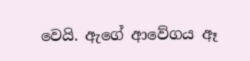වෙයි. ඇගේ ආවේගය ඈ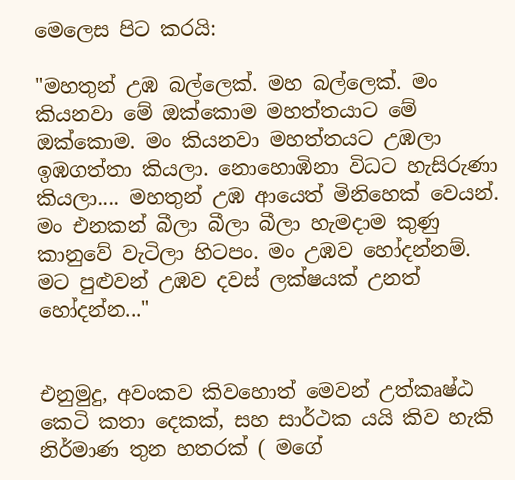මෙලෙස පිට කරයි:

"මහතුන් උඹ බල්ලෙක්. මහ බල්ලෙක්. මං කියනවා මේ ඔක්කොම මහත්තයාට මේ ඔක්කොම. මං කියනවා මහත්තයට උඹලා ඉඹගත්තා කියලා. නොහොඹිනා විධට හැසිරුණා කියලා.... මහතුන් උඹ ආයෙත් මිනිහෙක් වෙයන්. මං එනකන් බීලා බීලා බීලා හැමදාම කුණු කානුවේ වැටිලා හිටපං. මං උඹව හෝදන්නම්. මට පුළුවන් උඹව දවස් ලක්ෂයක් උනත් හෝදන්න..."


එනුමුදු, අවංකව කිවහොත් මෙවන් උත්කෘෂ්ඨ කෙටි කතා දෙකක්, සහ සාර්ථක යයි කිව හැකි නිර්මාණ තුන හතරක් ( මගේ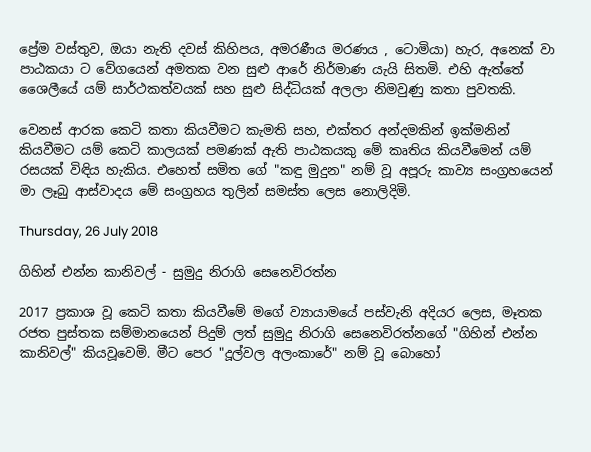ප්‍රේම වස්තුව, ඔයා නැති දවස් කිහිපය, අමරණීය මරණය , ටොමියා) හැර, අනෙක් වා පාඨකයා ට වේගයෙන් අමතක වන සුළු ආරේ නිර්මාණ යැයි සිතමි. එහි ඇත්තේ ශෛලීයේ යම් සාර්ථකත්වයක් සහ සුළු සිද්ධියක් අලලා නිමවුණු කතා පුවතකි.

වෙනස් ආරක කෙටි කතා කියවීමට කැමති සහ, එක්තර අන්දමකින් ඉක්මනින් කියවීමට යම් කෙටි කාලයක් පමණක් ඇති පාඨකයකු මේ කෘතිය කියවීමෙන් යම් රසයක් විඳිය හැකිය. එහෙත් සමිත ගේ "කඳු මුදුන" නම් වූ අපූරු කාව්‍ය සංග්‍රහයෙන් මා ලෑබු ආස්වාදය මේ සංග්‍රහය තුලින් සමස්ත ලෙස නොලිදිමි.

Thursday, 26 July 2018

ගිහින් එන්න කානිවල් - සුමුදු නිරාගි සෙනෙවිරත්න

2017 ප්‍රකාශ වූ කෙටි කතා කියවීමේ මගේ ව්‍යායාමයේ පස්වැනි අදියර ලෙස, මෑතක රජත පුස්තක සම්මානයෙන් පිදුම් ලත් සුමුදු නිරාගි සෙනෙවිරත්නගේ "ගිහින් එන්න කානිවල්" කියවූවෙමි. මීට පෙර "දූල්වල අලංකාරේ" නම් වූ බොහෝ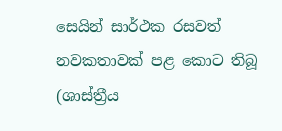සෙයින් සාර්ථක රසවත් නවකතාවක් පළ කොට තිබූ (ශාස්ත්‍රීය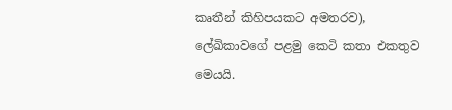කෘතීන් කිහිපයකට අමතරව), ලේඛිකාවගේ පළමු කෙටි කතා එකතුව මෙයයි.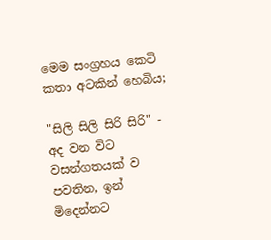මෙම සංග්‍රහය කෙටි කතා අටකින් හෙබිය;

"සිලි සිලි සිරි සිරි" - අද වන විට වසන්ගතයක් ව පවතින, ඉන් මිදෙන්නට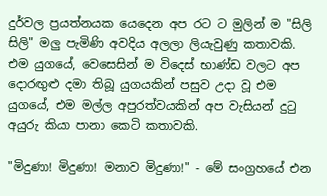දුර්වල ප්‍රයත්නයක යෙදෙන අප රට ට මුලින් ම "සිලි සිලි" මලු පැමිණි අවදිය අලලා ලියැවුණු කතාවකි. එම යුගයේ, වෙසෙසින් ම විදෙස් භාණ්ඩ වලට අප දොරඟුළු දමා තිබූ යුගයකින් පසුව උදා වූ එම යුගයේ, එම මල්ල අපුරත්වයකින් අප වැසියන් දුටු අයුරු කියා පානා කෙටි කතාවකි.

"මිදුණා! මිදුණා! මනාව මිදුණා!" - මේ සංග්‍රහයේ එන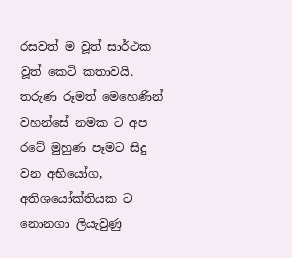රසවත් ම වූත් සාර්ථක වූත් කෙටි කතාවයි. තරුණ රූමත් මෙහෙණින් වහන්සේ නමක ට අප රටේ මුහුණ පෑමට සිදු වන අභියෝග, අතිශයෝක්තියක ට නොනගා ලියැවුණු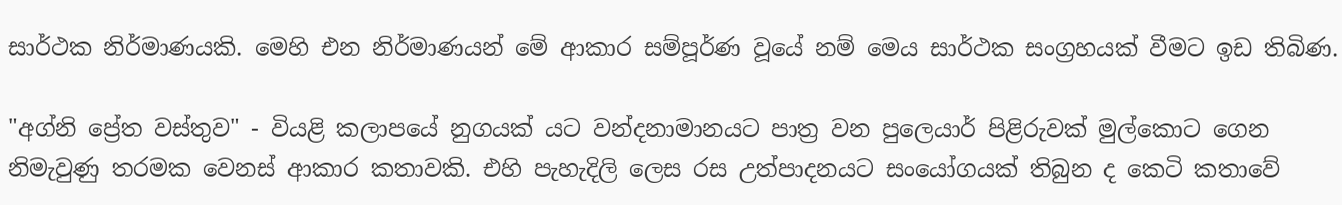සාර්ථක නිර්මාණයකි. මෙහි එන නිර්මාණයන් මේ ආකාර සම්පූර්ණ වූයේ නම් මෙය සාර්ථක සංග්‍රහයක් වීමට ඉඩ තිබිණ.

"අග්නි ප්‍රේත වස්තුව" - වියළි කලාපයේ නුගයක් යට වන්දනාමානයට පාත්‍ර වන පුලෙයාර් පිළිරුවක් මුල්කොට ගෙන නිමැවුණු තරමක වෙනස් ආකාර කතාවකි. එහි පැහැදිලි ලෙස රස උත්පාදනයට සංයෝගයක් තිබුන ද කෙටි කතාවේ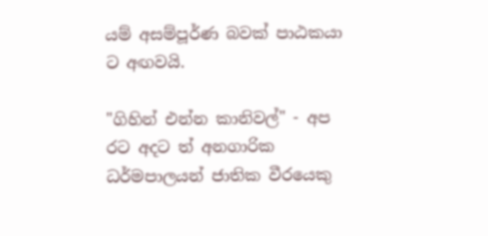යම් අසම්පූර්ණ බවක් පාඨකයා ට අඟවයි.

"ගිහින් එන්න කානිවල්" - අප රට අදට ත් අනගාරික ධර්මපාලයන් ජාතික වීරයෙකු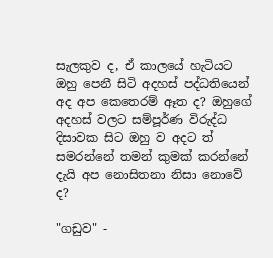සැලකුව ද, ඒ කාලයේ හැටියට ඔහු පෙනී සිටි අදහස් පද්ධතියෙන් අද අප කෙතෙරම් ඈත ද? ඔහුගේ අදහස් වලට සම්පූර්ණ විරුද්ධ දිසාවක සිට ඔහු ව අදට ත් සමරන්නේ තමන් කුමක් කරන්නේ දැයි අප නොසිතනා නිසා නොවේ ද?

"ගඩුව" -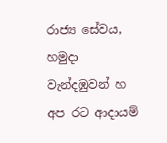රාජ්‍ය සේවය, හමුදා වැන්දඹුවන් හ අප රට ආදායම්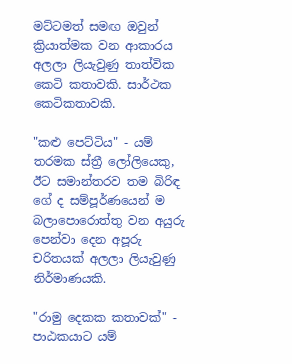මට්ටමත් සමඟ ඔවුන් ක්‍රියාත්මක වන ආකාරය අලලා ලියැවුණු තාත්වික කෙටි කතාවකි. සාර්ථක කෙටිකතාවකි.

"කළු පෙට්ටිය" - යම් තරමක ස්ත්‍රී ලෝලියෙකු, ඊට සමාන්තරව තම බිරිඳ ගේ ද සම්පූර්ණයෙන් ම බලාපොරොත්තු වන අයුරු පෙන්වා දෙන අපූරු චරිතයක් අලලා ලියැවුණු නිර්මාණයකි.

"රාමු දෙකක කතාවක්" - පාඨකයාට යම්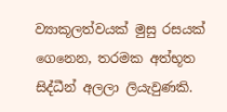ව්‍යාකූලත්වයක් මුසු රසයක් ගෙනෙන, තරමක අත්භූත සිද්ධීන් අලලා ලියැවුණකි.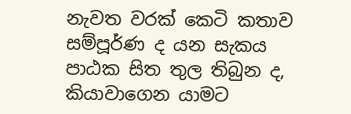නැවත වරක් කෙටි කතාව සම්පූර්ණ ද යන සැකය පාඨක සිත තුල තිබුන ද, කියාවාගෙන යාමට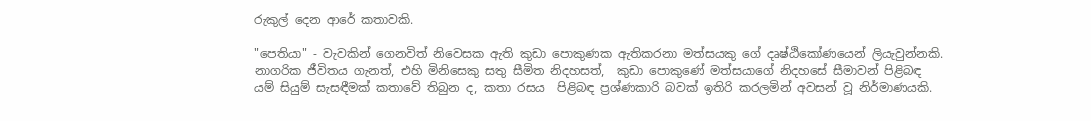රුකුල් දෙන ආරේ කතාවකි.

"පෙතියා" - වැවකින් ගෙනවිත් නිවෙසක ඇති කුඩා පොකුණක ඇතිකරනා මත්සයකු ගේ දෘෂ්ඨිකෝණයෙන් ලියැවුන්නකි. නාගරික ජීවිතය ගැනත්, එහි මිනිසෙකු සතු සීමිත නිදහසත්,  කුඩා පොකුණේ මත්සයාගේ නිදහසේ සීමාවන් පිළිබඳ යම් සියුම් සැසඳීමක් කතාවේ තිබුන ද, කතා රසය  පිළිබඳ ප්‍රශ්ණකාරි බවක් ඉතිරි කරලමින් අවසන් වූ නිර්මාණයකි.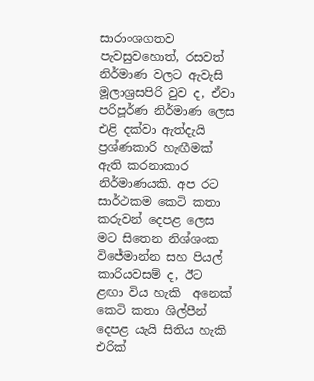සාරාංශගතව පැවසුවහොත්, රසවත් නිර්මාණ වලට ඇවැසි මූලාශ්‍රසපිරි වුව ද, ඒවා පරිපූර්ණ නිර්මාණ ලෙස එළි දක්වා ඇත්දැයි ප්‍රශ්ණකාරි හැඟීමක් ඇති කරනාකාර නිර්මාණයකි. අප රට සාර්ථකම කෙටි කතා කරුවන් දෙපළ ලෙස මට සිතෙන නිශ්ශංක විජේමාන්න සහ පියල් කාරියවසම් ද, ඊට ළඟා විය හැකි  අනෙක් කෙටි කතා ශිල්පීන් දෙපළ යැයි සිතිය හැකි එරික්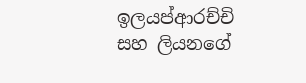ඉලයප්ආරච්චි සහ ලියනගේ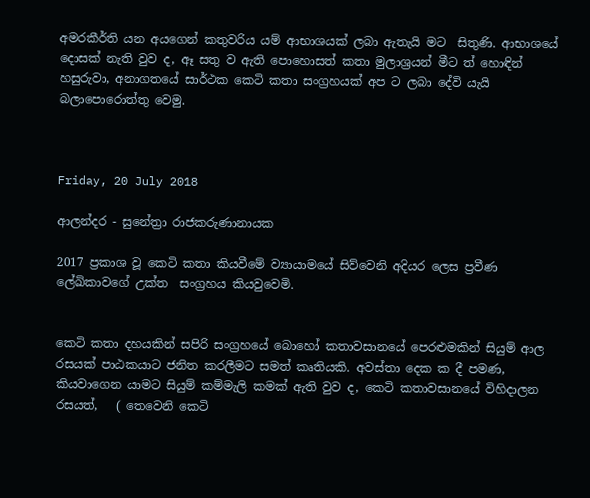අමරකීර්ති යන අයගෙන් කතුවරිය යම් ආභාශයක් ලබා ඇතැයි මට  සිතුණි. ආභාශයේ දොසක් නැති වුව ද, ඈ සතු ව ඇති පොහොසත් කතා මුලාශ්‍රයන් මීට ත් හොඳින් හසුරුවා, අනාගතයේ සාර්ථක කෙටි කතා සංග්‍රහයක් අප ට ලබා දේවි ‍යැයි බලාපොරොත්තු වෙමු.



Friday, 20 July 2018

ආලන්දර - සුනේත්‍රා රාජකරුණානායක

2017 ප්‍රකාශ වූ කෙටි කතා කියවීමේ ව්‍යායාමයේ සිව්වෙනි අදියර ලෙස ප්‍රවීණ ලේඛිකාවගේ උක්ත  සංග්‍රහය කියවුවෙමි.


කෙටි කතා දහයකින් සපිරි සංග්‍රහයේ බොහෝ කතාවසානයේ පෙරළුමකින් සියුම් ආල රසයක් පාඨකයාට ජනිත කරලීමට සමත් කෘතියකි. අවස්තා දෙක ක දී පමණ, කියවාගෙන යාමට සියුම් කම්මැලි කමක් ඇති වුව ද, කෙටි කතාවසානයේ විහිදාලන රසයත්,   ( තෙවෙනි කෙටි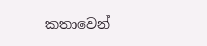කතාවෙන්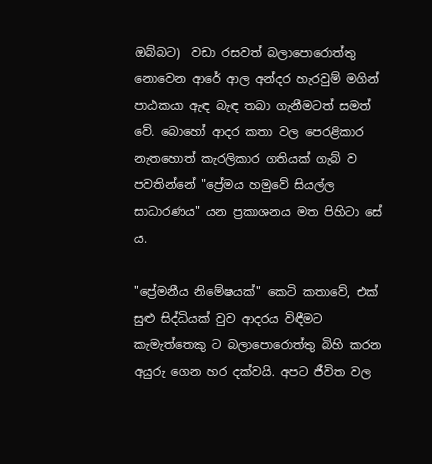ඔබ්බට)  වඩා රසවත් බලාපොරොත්තු නොවෙන ආරේ ආල අන්දර හැරවුම් මගින් පාඨකයා ඇඳ බැඳ තබා ගැනීමටත් සමත් වේ. බොහෝ ආදර කතා වල පෙරළිකාර නැතහොත් කැරලිකාර ගතියක් ගැබ් ව පවතින්නේ "ප්‍රේමය හමුවේ සියල්ල සාධාරණය" යන ප්‍රකාශනය මත පිහිටා සේ ය.

"ප්‍රේමනීය නිමේෂයක්" කෙටි කතාවේ, එක් සුළු සිද්ධියක් වුව ආදරය විඳීමට කැමැත්තෙකු ට බලාපොරොත්තු බිහි කරන අයුරු ගෙන හර දක්වයි. අපට ජීවිත වල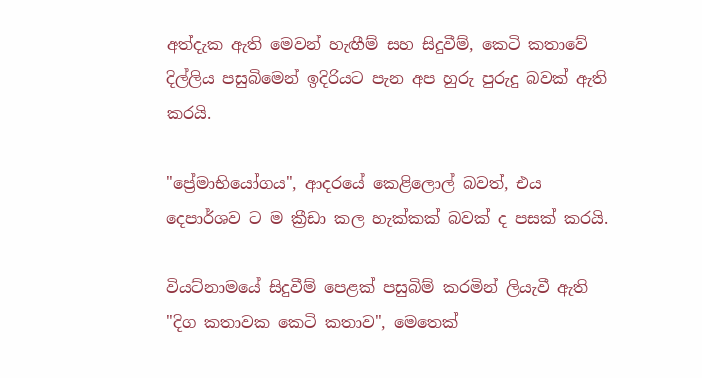අත්දැක ඇති මෙවන් හැඟීම් සහ සිදුවීම්, කෙටි කතාවේ දිල්ලිය පසුබිමෙන් ඉදිරියට පැන අප හුරු පුරුදු බවක් ඇති කරයි.

"ප්‍රේමාභියෝගය", ආදරයේ කෙළිලොල් බවත්, එය දෙපාර්ශව ට ම ක්‍රීඩා කල හැක්කක් බවක් ද පසක් කරයි.

වියට්නාමයේ සිදුවීම් පෙළක් පසුබිම් කරමින් ලියැවී ඇති "දිග කතාවක කෙටි කතාව", මෙතෙක්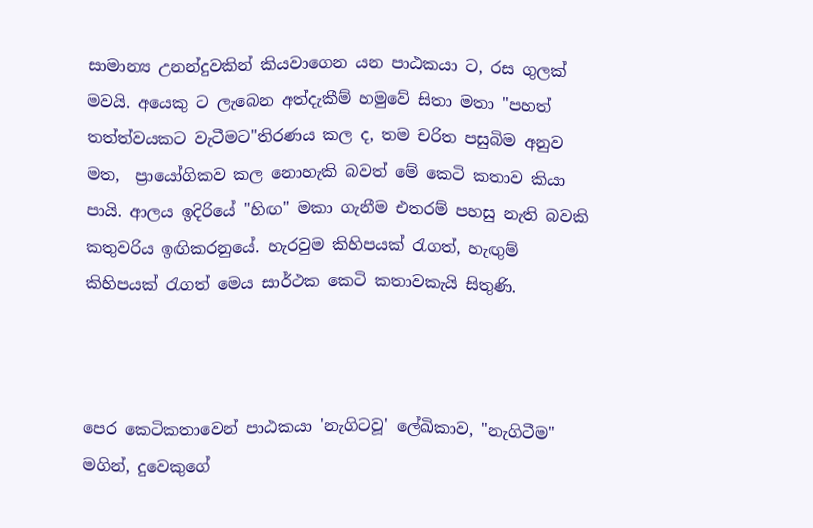සාමාන්‍ය උනන්දුවකින් කියවාගෙන යන පාඨකයා ට, රස ගුලක් මවයි. අයෙකු ට ලැබෙන අත්දැකීම් හමුවේ සිතා මතා "පහත් තත්ත්වයකට වැටීමට"තිරණය කල ද, තම චරිත පසුබිම අනුව මත,  ප්‍රායෝගිකව කල නොහැකි බවත් මේ කෙටි කතාව කියා පායි. ආලය ඉදිරියේ "හිඟ" මකා ගැනීම එතරම් පහසු නැති බවකි කතුවරිය ඉඟිකරනුයේ. හැරවුම කිහිපයක් රැගත්, හැඟුම් කිහිපයක් රැගත් මෙය සාර්ථක කෙටි කතාවකැයි සිතුණි.



පෙර කෙටිකතාවෙන් පාඨකයා 'නැගිටවූ' ලේඛිකාව, "නැගිටීම" මගින්, දුවෙකුගේ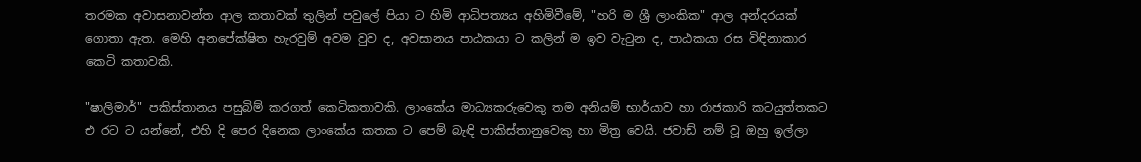තරමක අවාසනාවන්ත ආල කතාවක් තුලින් පවුලේ පියා ට හිමි ආධිපත්‍යය අහිමිවීමේ, "හරි ම ශ්‍රී ලාංකික" ආල අන්දරයක් ගොතා ඇත. මෙහි අනපේක්ෂිත හැරවුම් අවම වුව ද, අවසානය පාඨකයා ට කලින් ම ඉව වැටුන ද, පාඨකයා රස විඳිනාකාර කෙටි කතාවකි.

"ෂාලිමාර්" පකිස්තානය පසුබිම් කරගත් කෙටිකතාවකි. ලාංකේය මාධ්‍යකරුවෙකු තම අනියම් භාර්යාව හා රාජකාරි කටයුත්තකට එ රට ට යන්නේ, එහි දි පෙර දිනෙක ලාංකේය කතක ට පෙම් බැඳි පාකිස්තානුවෙකු හා මිත්‍ර වෙයි. ජවාඩ් නම් වූ ඔහු ඉල්ලා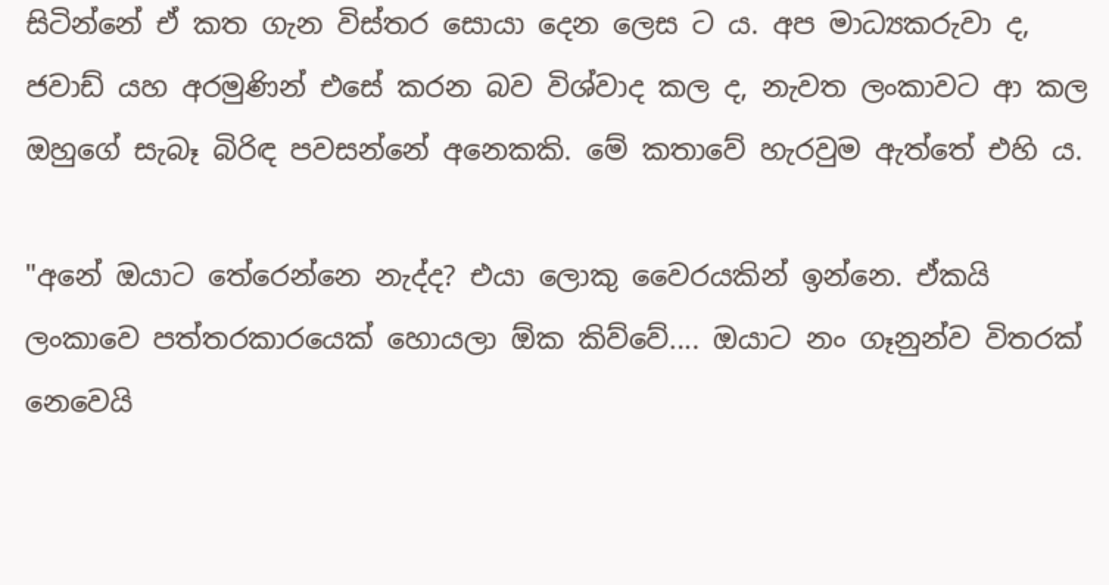සිටින්නේ ඒ කත ගැන විස්තර සොයා දෙන ලෙස ට ය. අප මාධ්‍යකරුවා ද, ජවාඩ් යහ අරමුණින් එසේ කරන බව විශ්වාද කල ද, නැවත ලංකාවට ආ කල ඔහුගේ සැබෑ බිරිඳ පවසන්නේ අනෙකකි. මේ කතාවේ හැරවුම ඇත්තේ එහි ය.

"අනේ ඔයාට තේරෙන්නෙ නැද්ද? එයා ලොකු වෛරයකින් ඉන්නෙ. ඒකයි ලංකාවෙ පත්තරකාරයෙක් හොයලා ඕක කිව්වේ.... ඔයාට නං ගෑනුන්ව විතරක් නෙවෙයි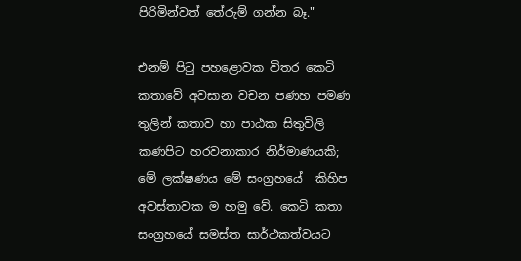පිරිමින්වත් තේරුම් ගන්න බෑ."

එනම් පිටු පහළොවක විතර කෙටි කතාවේ අවසාන වචන පණහ පමණ තුලින් කතාව හා පාඨක සිතුවිලි කණපිට හරවනාකාර නිර්මාණයකි; මේ ලක්ෂණය මේ සංග්‍රහයේ  කිහිප අවස්තාවක ම හමු වේ. කෙටි කතා සංග්‍රහයේ සමස්ත සාර්ථකත්වයට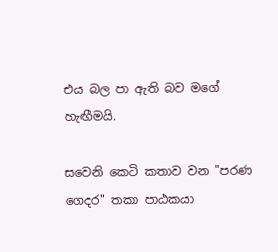එය බල පා ඇති බව මගේ හැඟීමයි.

සවෙනි කෙටි කතාව වන "පරණ ගෙදර" තකා පාඨකයා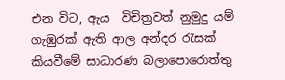එන විට, ඇය  විචිත්‍රවත් නුමුදු යම් ගැඹුරක් ඇති ආල අන්දර රැසක් කියවීමේ සාධාරණ බලාපොරොත්තු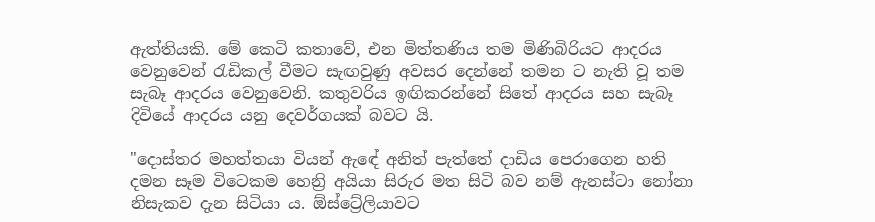ඇත්තියකි. මේ කෙටි කතාවේ, එන මිත්තණිය තම මිණිබිරියට ආදරය වෙනුවෙන් රැඩිකල් වීමට සැඟවුණු අවසර දෙන්නේ තමන ට නැති වූ තම සැබෑ ආදරය වෙනුවෙනි. කතුවරිය ඉඟිකරන්නේ සිතේ ආදරය සහ සැබෑ දිවියේ ආදරය යනු දෙවර්ගයක් බවට යි.

"දොස්තර මහත්තයා වියන් ඇඳේ අනිත් පැත්තේ දාඩිය පෙරාගෙන හති දමන සෑම විටෙකම හෙන්‍රි අයියා සිරුර මත සිටි බව නම් ඇනස්ටා නෝනා නිසැකව දැන සිටියා ය. ඕස්ට්‍රේලියාවට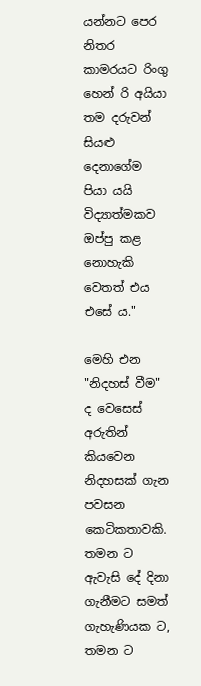යන්නට පෙර නිතර කාමරයට රිංගු හෙන් රි අයියා තම දරුවන් සියළු දෙනාගේම පියා යයි විද්‍යාත්මකව ඔප්පු කළ නොහැකි වෙතත් එය එසේ ය."

මෙහි එන "නිදහස් වීම" ද වෙසෙස් අරුතින් කියවෙන නිදහසක් ගැන පවසන කෙටිකතාවකි. තමන ට ඇවැසි දේ දිනා ගැනීමට සමත් ගැහැණියක ට, තමන ට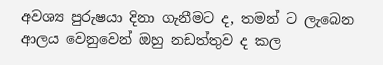අවශ්‍ය පුරුෂයා දිනා ගැනීමට ද, තමන් ට ලැබෙන ආලය වෙනුවෙන් ඔහු නඩත්තුව ද කල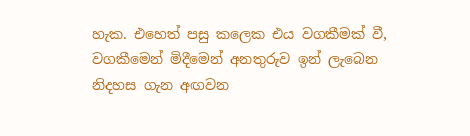හැක. එහෙත් පසු කලෙක එය වගකීමක් වී, වගකීමෙන් මිදීමෙන් අනතුරුව ඉන් ලැබෙන නිදහස ගැන අඟවන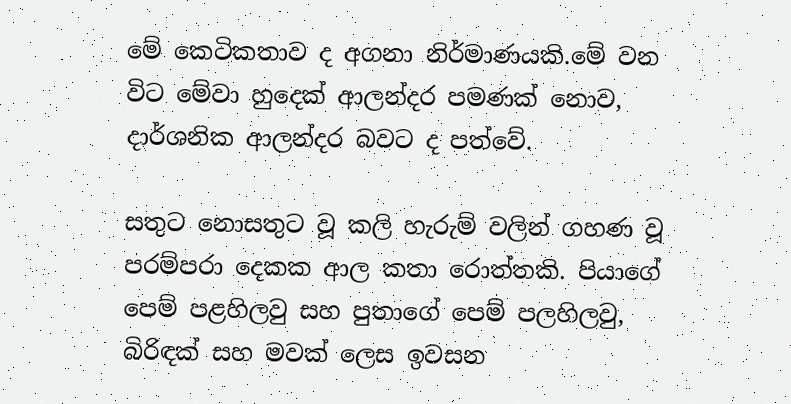මේ කෙටිකතාව ද අගනා නිර්මාණයකි.මේ වන විට මේවා හුදෙක් ආලන්දර පමණක් නොව, දාර්ශනික ආලන්දර බවට ද පත්වේ.

සතුට නොසතුට වූ කලි හැරුම් වලින් ගහණ වූ පරම්පරා දෙකක ආල කතා රොත්තකි. පියාගේ පෙම් පළහිලවු සහ පුතාගේ පෙම් පලහිලවු,  බිරිඳක් සහ මවක් ලෙස ඉවසන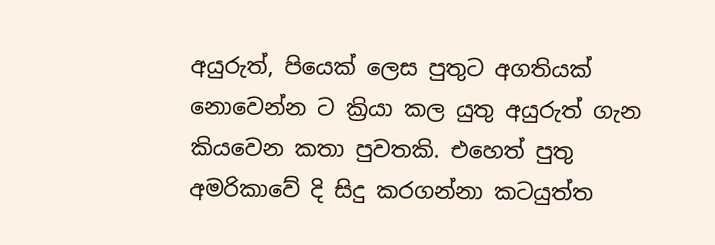අයුරුත්, පියෙක් ලෙස පුතුට අගතියක් නොවෙන්න ට ක්‍රියා කල යුතු අයුරුත් ගැන කියවෙන කතා පුවතකි. එහෙත් පුතු අමරිකාවේ දි සිදු කරගන්නා කටයුත්ත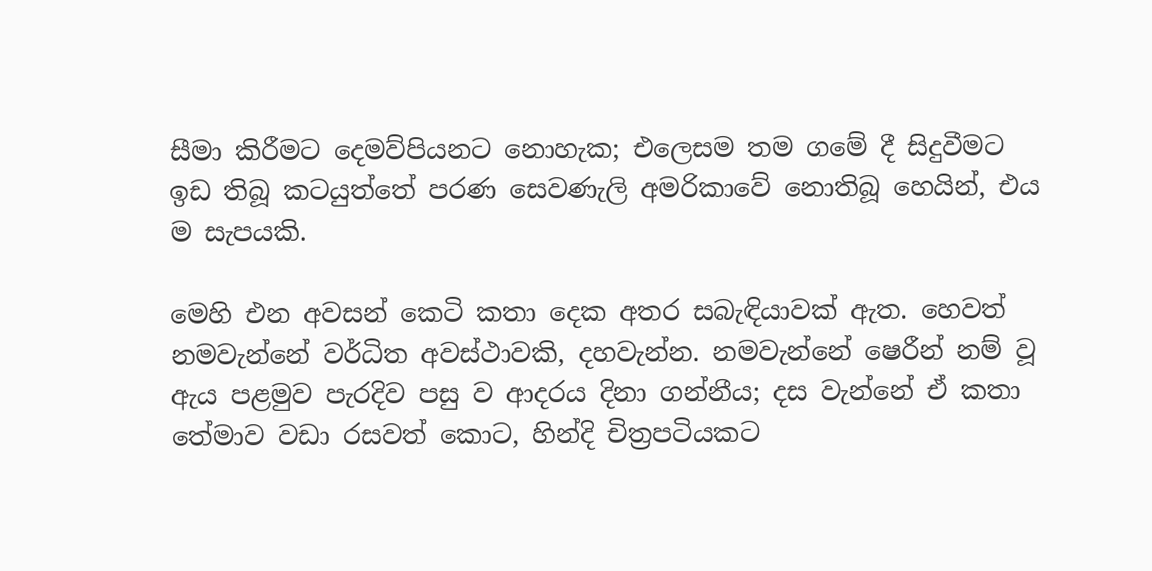සීමා කිරීමට දෙමව්පියනට නොහැක; එලෙසම තම ගමේ දී සිදුවීමට ඉඩ තිබූ කටයුත්තේ පරණ සෙවණැලි අමරිකාවේ නොතිබූ හෙයින්, එය ම සැපයකි.

මෙහි එන අවසන් කෙටි කතා දෙක අතර සබැඳියාවක් ඇත. හෙවත් නමවැන්නේ වර්ධිත අවස්ථාවකි, දහවැන්න. නමවැන්නේ ෂෙරීන් නම් වූ ඇය පළමුව පැරදිව පසු ව ආදරය දිනා ගන්නීය; දස වැන්නේ ඒ කතා තේමාව වඩා රසවත් කොට, හින්දි චිත්‍රපටියකට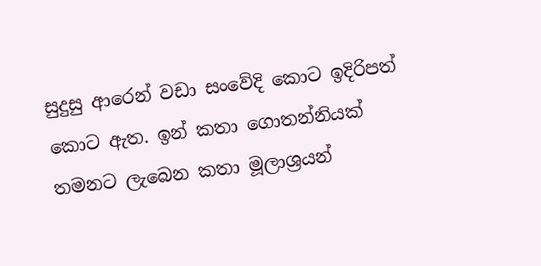සුදුසු ආරෙන් වඩා සංවේදි කොට ඉදිරිපත් කොට ඇත. ඉන් කතා ගොතන්නියක් තමනට ලැබෙන කතා මූලාශ්‍රයන්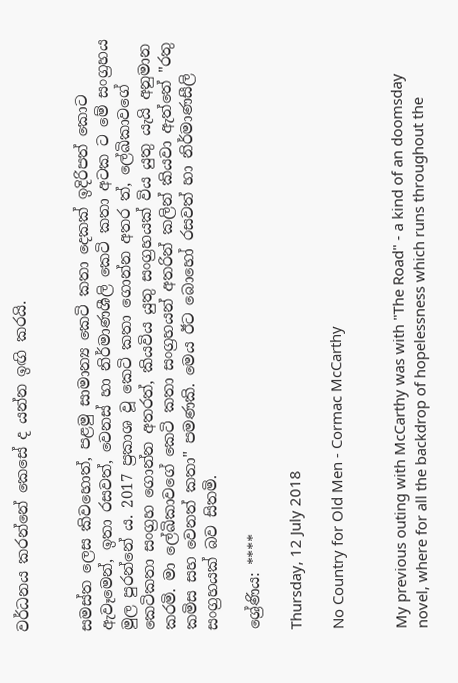වර්ධනය කරන්නේ කෙසේ ද යන්න ඉඟි කරයි.


සමස්ත ලෙස කිවහොත්, පළමු සාමාන්‍ය කෙටි කතා දෙකක් ඉදිරිපත් කොට ඇවෑමෙන්, ඉතා රසවත්, වෙනස් හා නිර්මාණශීලි කෙටි කතා අටක ට මේ සංග්‍රහය මුල පුරන්නේ ය. 2017 ප්‍රකාශ වූ කෙටි කතා ගොන්න අතර ත්, ලේඛිකාවගේ කෙටිකතා සංග්‍රහ ගොන්න අතරත්, කියවිය යුතු සංග්‍රහයක් විය යුතු යැයි අනුමාන කරමි. මා ලේඛිකාවගේ කෙටි කතා සංග්‍රහයන් අතරින් කලින් කියවා ඇත්තේ "රතු කමිස සහ වෙනත් කතා" පමණකි. මෙය ඊට බොහෝ රසවත් හා නිර්මාණසීලි සංග්‍රහයක් බව සිතමි.

ශ්‍රේණිය: ****

Thursday, 12 July 2018

No Country for Old Men - Cormac McCarthy


My previous outing with McCarthy was with "The Road" - a kind of an doomsday novel, where for all the backdrop of hopelessness which runs throughout the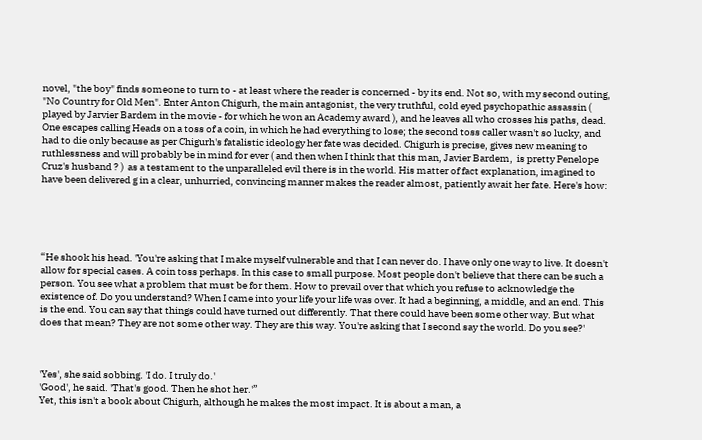novel, "the boy" finds someone to turn to - at least where the reader is concerned - by its end. Not so, with my second outing, "No Country for Old Men". Enter Anton Chigurh, the main antagonist, the very truthful, cold eyed psychopathic assassin ( played by Jarvier Bardem in the movie - for which he won an Academy award ), and he leaves all who crosses his paths, dead. One escapes calling Heads on a toss of a coin, in which he had everything to lose; the second toss caller wasn't so lucky, and had to die only because as per Chigurh's fatalistic ideology her fate was decided. Chigurh is precise, gives new meaning to ruthlessness and will probably be in mind for ever ( and then when I think that this man, Javier Bardem,  is pretty Penelope Cruz's husband ? )  as a testament to the unparalleled evil there is in the world. His matter of fact explanation, imagined to have been delivered g in a clear, unhurried, convincing manner makes the reader almost, patiently await her fate. Here's how:





“He shook his head. 'You're asking that I make myself vulnerable and that I can never do. I have only one way to live. It doesn't allow for special cases. A coin toss perhaps. In this case to small purpose. Most people don't believe that there can be such a person. You see what a problem that must be for them. How to prevail over that which you refuse to acknowledge the existence of. Do you understand? When I came into your life your life was over. It had a beginning, a middle, and an end. This is the end. You can say that things could have turned out differently. That there could have been some other way. But what does that mean? They are not some other way. They are this way. You're asking that I second say the world. Do you see?'



'Yes', she said sobbing. 'I do. I truly do.'
'Good', he said. 'That's good. Then he shot her.'”
Yet, this isn't a book about Chigurh, although he makes the most impact. It is about a man, a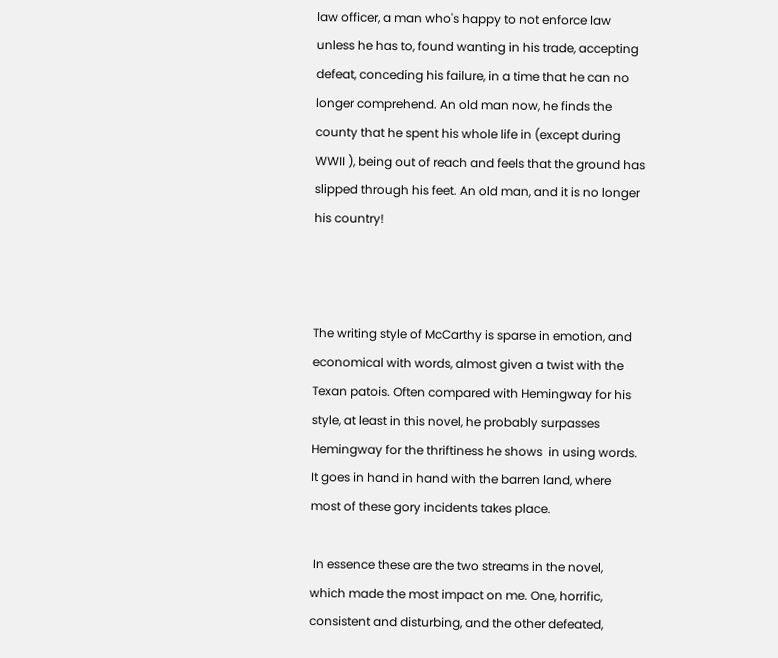law officer, a man who's happy to not enforce law unless he has to, found wanting in his trade, accepting defeat, conceding his failure, in a time that he can no longer comprehend. An old man now, he finds the county that he spent his whole life in (except during WWII ), being out of reach and feels that the ground has slipped through his feet. An old man, and it is no longer his country!



The writing style of McCarthy is sparse in emotion, and economical with words, almost given a twist with the Texan patois. Often compared with Hemingway for his style, at least in this novel, he probably surpasses Hemingway for the thriftiness he shows  in using words. It goes in hand in hand with the barren land, where most of these gory incidents takes place.

 In essence these are the two streams in the novel, which made the most impact on me. One, horrific, consistent and disturbing, and the other defeated,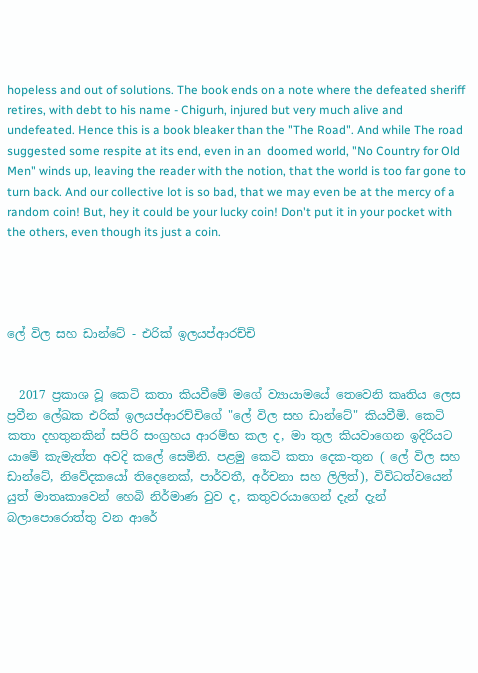hopeless and out of solutions. The book ends on a note where the defeated sheriff retires, with debt to his name - Chigurh, injured but very much alive and undefeated. Hence this is a book bleaker than the "The Road". And while The road suggested some respite at its end, even in an  doomed world, "No Country for Old Men" winds up, leaving the reader with the notion, that the world is too far gone to turn back. And our collective lot is so bad, that we may even be at the mercy of a random coin! But, hey it could be your lucky coin! Don't put it in your pocket with the others, even though its just a coin.




ලේ විල සහ ඩාන්ටේ - එරික් ඉලයප්ආරච්චි


  2017 ප්‍රකාශ වූ කෙටි කතා කියවීමේ මගේ ව්‍යායාමයේ තෙවෙනි කෘතිය ලෙස ප්‍රවීන ලේඛක එරික් ඉලයප්ආරච්චිගේ "ලේ විල සහ ඩාන්ටේ" කියවීමි. කෙටි කතා දහතුනකින් සපිරි සංග්‍රහය ආරම්භ කල ද, මා තුල කියවාගෙන ඉදිරියට යාමේ කැමැත්ත අවදි කලේ සෙමිනි. පළමු කෙටි කතා දෙක-තුන ( ලේ විල සහ ඩාන්ටේ, නිවේදකයෝ තිදෙනෙක්, පාර්වතී, අර්චනා සහ ලිලිත්), විවිධත්වයෙන් යුත් මාතෘකාවෙන් හෙබි නිර්මාණ වුව ද, කතුවරයාගෙන් දැන් දැන් බලාපොරොත්තු වන ආරේ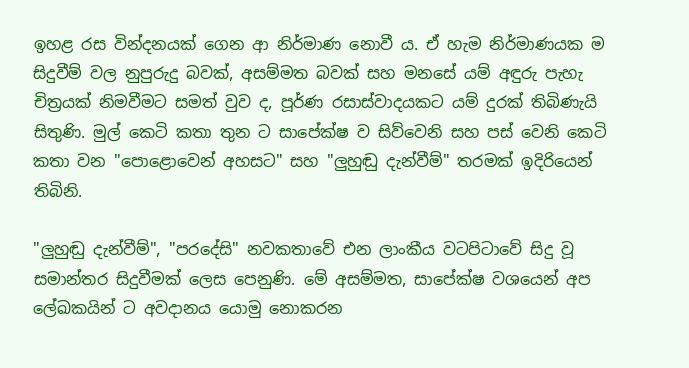ඉහළ රස වින්දනයක් ගෙන ආ නිර්මාණ නොවී ය. ඒ හැම නිර්මාණයක ම සිදුවීම් වල නුපුරුදු බවක්, අසම්මත බවක් සහ මනසේ යම් අඳුරු පැහැ චිත්‍රයක් නිමවීමට සමත් වුව ද, පූර්ණ රසාස්වාදයකට යම් දුරක් තිබිණැයි සිතුණි. මුල් කෙටි කතා තුන ට සාපේක්ෂ ව සිව්වෙනි සහ පස් වෙනි කෙටි කතා වන "පොළොවෙන් අහසට" සහ "ලුහුඬු දැන්වීම්" තරමක් ඉදිරියෙන් තිබිනි.

"ලුහුඬු දැන්වීම්", "පරදේසි" නවකතාවේ එන ලාංකීය වටපිටාවේ සිදු වූ සමාන්තර සිදුවීමක් ලෙස පෙනුණි. මේ අසම්මත, සාපේක්ෂ වශයෙන් අප ලේඛකයින් ට අවදානය යොමු නොකරන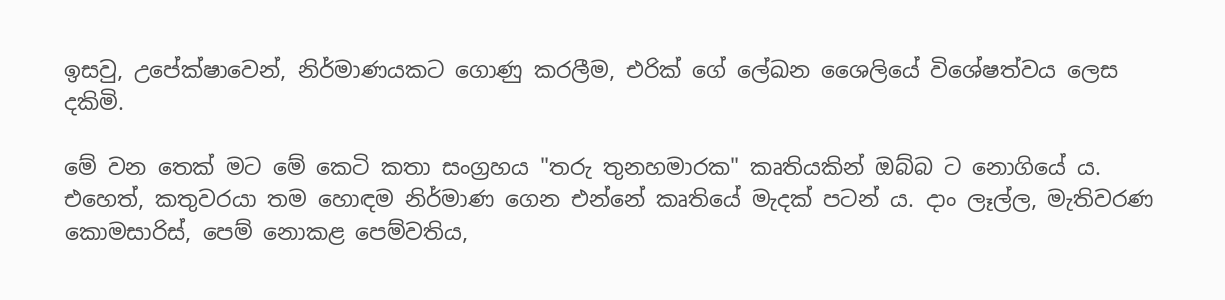ඉසවු, උපේක්ෂාවෙන්, නිර්මාණයකට ගොණු කරලීම, එරික් ගේ ලේඛන ශෛලියේ විශේෂත්වය ලෙස දකිමි.

මේ වන තෙක් මට මේ කෙටි කතා සංග්‍රහය "තරු තුනහමාරක" කෘතියකින් ඔබ්බ ට නොගියේ ය. එහෙත්, කතුවරයා තම හොඳම නිර්මාණ ගෙන එන්නේ කෘතියේ මැදක් පටන් ය. දාං ලෑල්ල, මැතිවරණ කොමසාරිස්, පෙම් නොකළ පෙම්වතිය,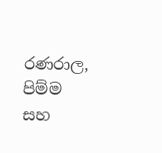රණරාල, පිම්ම සහ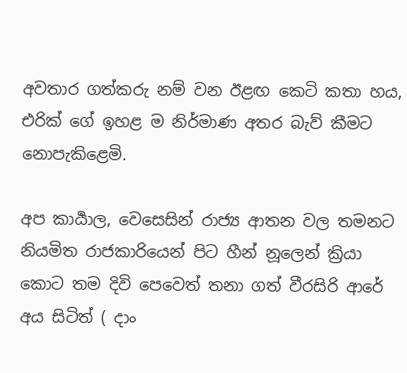අවතාර ගත්කරු නම් වන ඊළඟ කෙටි කතා හය, එරික් ගේ ඉහළ ම නිර්මාණ අතර බැව් කීමට නොපැකිළෙමි.

අප කාර්‍යාල, වෙසෙසින් රාජ්‍ය ආතන වල තමනට නියමිත රාජකාරියෙන් පිට හීන් නූලෙන් ක්‍රියා කොට තම දිවි පෙවෙත් තනා ගත් වීරසිරි ආරේ අය සිටිත් ( දාං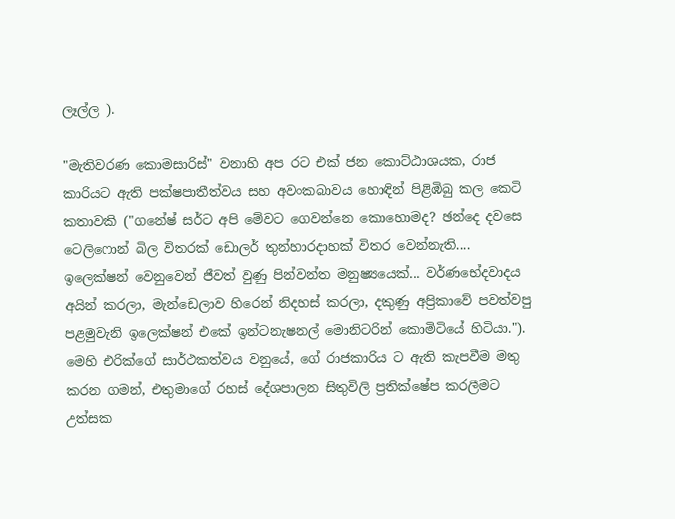ලෑල්ල ).

"මැතිවරණ කොමසාරිස්" වනාහි අප රට එක් ජන කොට්ඨාශයක, රාජ කාරියට ඇති පක්ෂපාතීත්වය සහ අවංකබාවය හොඳින් පිළිඹිබු කල කෙටි කතාවකි ("ගනේෂ් සර්ට අපි මේවට ගෙවන්නෙ කොහොමද? ඡන්දෙ දවසෙ ටෙලිෆොන් බිල විතරක් ඩොලර් තුන්හාරදාහක් විතර වෙන්නැති.... ඉලෙක්ෂන් වෙනුවෙන් ජීවත් වුණු පින්වන්ත මනුෂ්‍යයෙක්... වර්ණභේදවාදය අයින් කරලා, මැන්ඩෙලාව හිරෙන් නිදහස් කරලා, දකුණු අප්‍රිකාවේ පවත්වපු පළමුවැනි ඉලෙක්ෂන් එකේ ඉන්ටනැෂනල් මොනිටරින් කොමිටියේ හිටියා."). මෙහි එරික්ගේ සාර්ථකත්වය වනුයේ, ගේ රාජකාරිය ට ඇති කැපවීම මතු කරන ගමන්, එතුමාගේ රහස් දේශපාලන සිතුවිලි ප්‍රතික්ෂේප කරලීමට උත්සක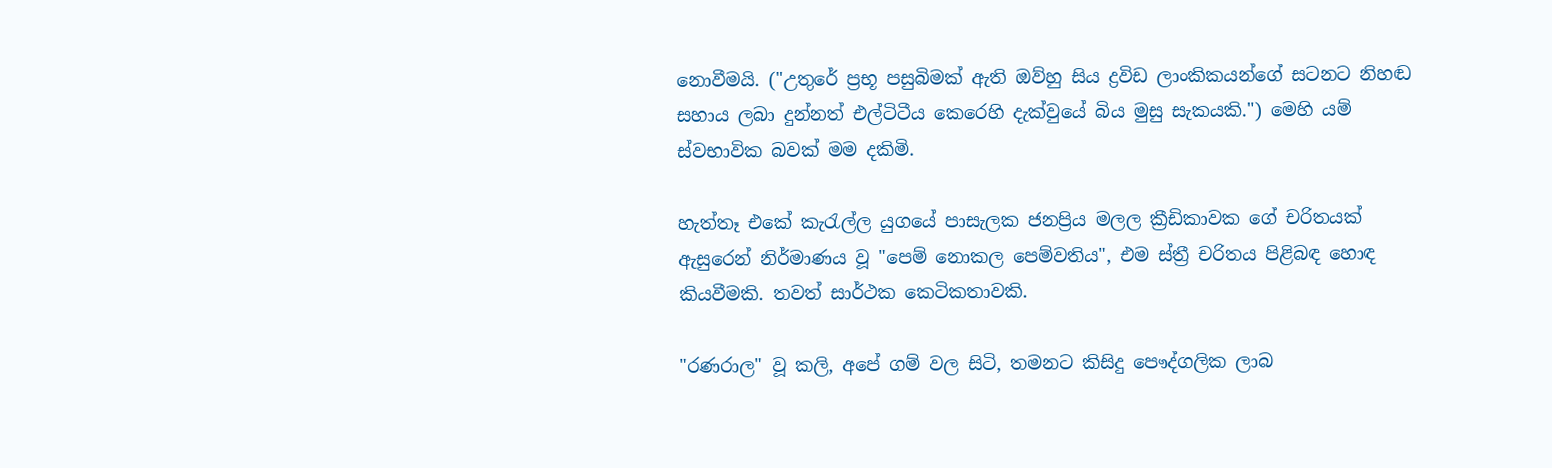නොවීමයි. ("උතුරේ ප්‍රභූ පසුබිමක් ඇති ඔව්හු සිය ද්‍රවිඩ ලාංකිකයන්ගේ සටනට නිහඬ සහාය ලබා දුන්නත් එල්ටිටීය කෙරෙහි දැක්වුයේ බිය මුසු සැකයකි.") මෙහි යම් ස්වභාවික බවක් මම දකිමි.

හැත්තෑ එකේ කැරැල්ල යුගයේ පාසැලක ජනප්‍රිය මලල ක්‍රීඩිකාවක ගේ චරිතයක් ඇසුරෙන් නිර්මාණය වූ "පෙම් නොකල පෙම්වතිය", එම ස්ත්‍රී චරිතය පිළිබඳ හොඳ කියවීමකි. තවත් සාර්ථක කෙටිකතාවකි.

"රණරාල" වූ කලි, අපේ ගම් වල සිටි, තමනට කිසිදු පෞද්ගලික ලාබ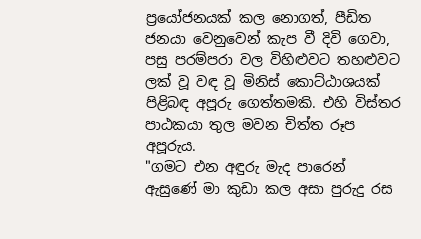ප්‍රයෝජනයක් කල නොගත්, පීඩිත ජනයා වෙනුවෙන් කැප වී දිවි ගෙවා, පසු පරම්පරා වල විහිළුවට තහළුවට ලක් වූ වඳ වූ මිනිස් කොට්ඨාශයක් පිළිබඳ අපූරු ගෙත්තමකි. එහි විස්තර පාඨකයා තුල මවන චිත්ත රූප අපූරුය.
"ගමට එන අඳුරු මැද පාරෙන් ඇසුණේ මා කුඩා කල අසා පුරුදු රස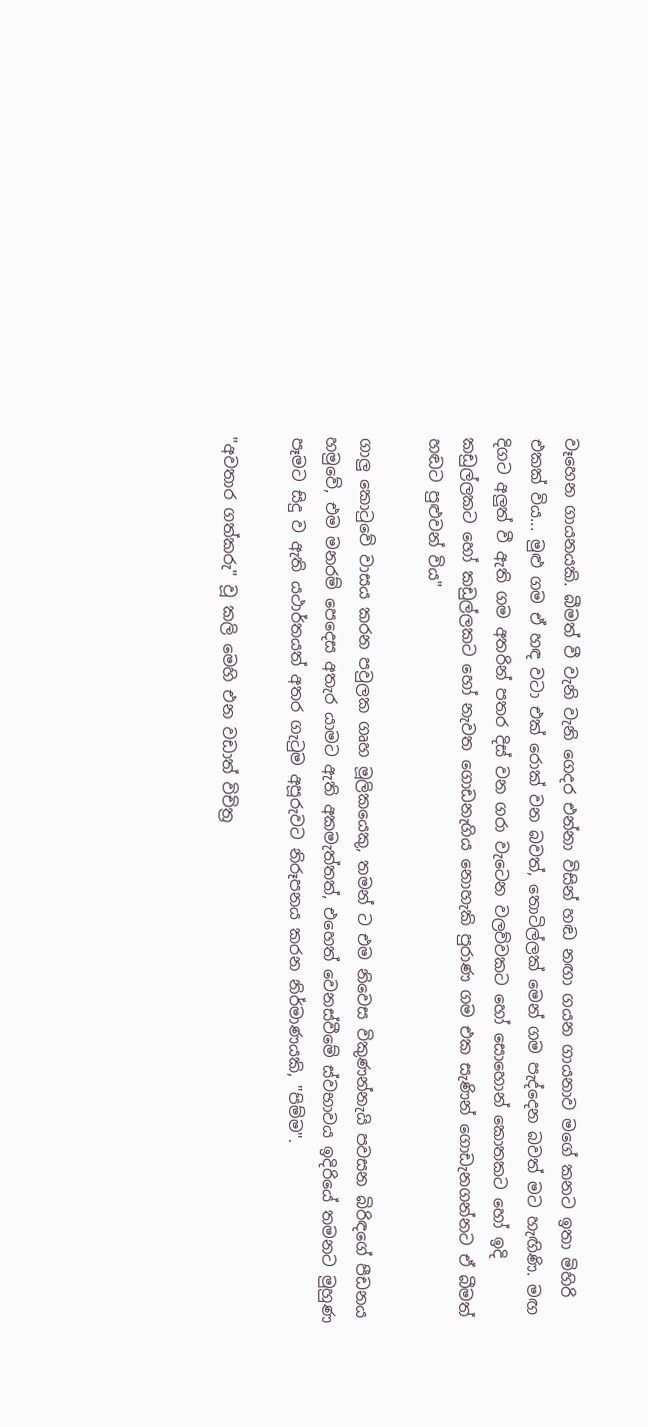වෑහෙන ගායනයකි. බීමත් වී වැනි වැනි ගෙදර එන්නා විසින් හඬ නඟා ගයන ගායනාව මගේ කනට ඉතා මිහිරි එකක් විය... මුළු ගම ඒ හඳ වටා එක් රොක් වන බවත්, තොටිල්ලක් මෙන් ගම පැද්දෙන බවත් මට හැඟිණි. මඟ දිගට අලුත් වී ඇති ගම අතරින් පතර දිස් වන ගරා වැටෙන වලව්වකට හෝ සොහොන් කොතකට හෝ ඉදි කඩුල්ලකට හෝ කඩුල්ලකට හෝ නැවත ගොඩනැගිය නොහැකි පුරාණ ගම එක සැණින් ගොඩැනගන්නට ඒ බීමත් හඬට පුළුවන් විය"

ගාලු කොටුවේ වාසය කරන පවුලක ගෘහ මූලිකයෙකු, තමන් ට එම නිවෙස විකුණන්නැයි පවසන බිරිඳගේ පීඩනය හමුවේ, එම මනරම් පෙදෙස අතැර යාමට ඇති අකමැත්තත්, එහෙත් වෙනස්වීමේ ස්වභාවය ඉදිරියේ තමනට මුහුණ පෑමට සිදු ව ඇති යථාර්තයත් අතර ගැටුම අපූරුවට නිරූපනය කරන නිර්මාණයකි, "පිම්ම".

"අවතාර ගත්කරු" වූ කලි මෙහි එන වඩාත් විචිත්‍ර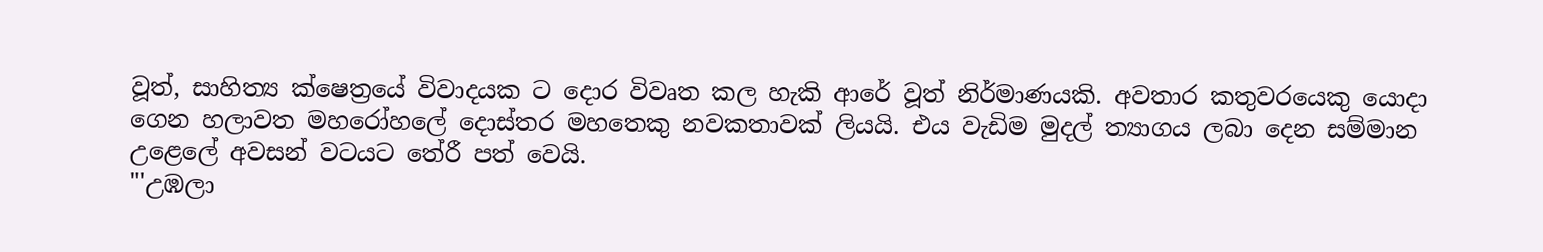වූත්, සාහිත්‍ය ක්ෂෙත්‍රයේ විවාදයක ට දොර විවෘත කල හැකි ආරේ වූත් නිර්මාණයකි. අවතාර කතුවරයෙකු යොදා ගෙන හලාවත මහරෝහලේ දොස්තර මහතෙකු නවකතාවක් ලියයි. එය වැඩිම මුදල් ත්‍යාගය ලබා දෙන සම්මාන උළෙලේ අවසන් වටයට තේරී පත් වෙයි.
"'උඹලා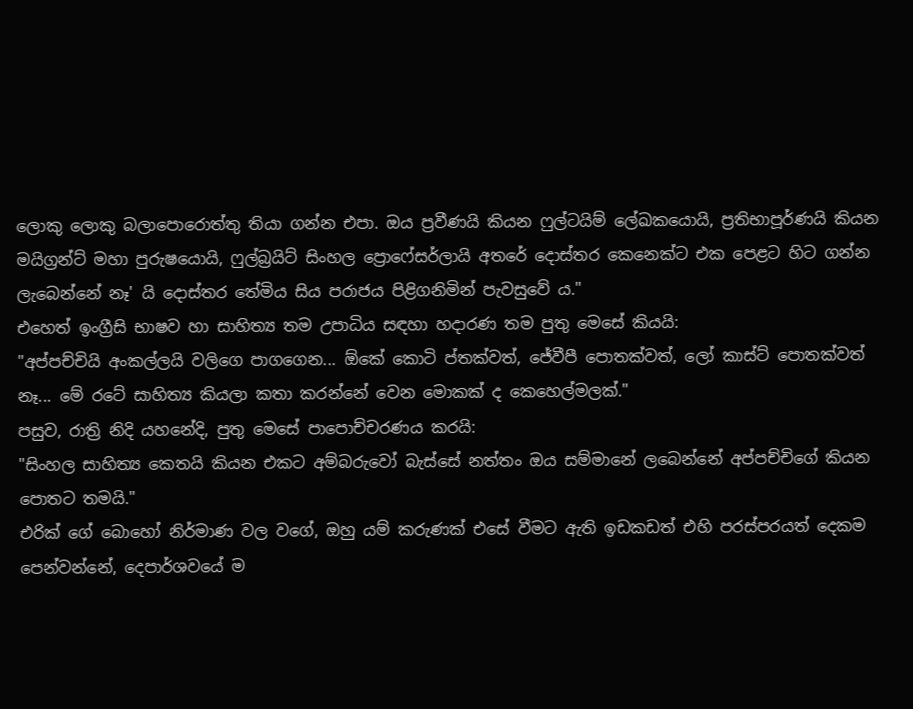ලොකු ලොකු බලාපොරොත්තු තියා ගන්න එපා. ඔය ප්‍රවීණයි කියන ෆුල්ටයිම් ලේඛකයොයි, ප්‍රතිභාපූර්ණයි කියන මයිග්‍රන්ට් මහා පුරුෂයොයි, ෆුල්බ්‍රයිට් සිංහල ප්‍රොෆේසර්ලායි අතරේ දොස්තර කෙනෙක්ට එක පෙළට හිට ගන්න ලැබෙන්නේ නෑ' යි දොස්තර තේමිය සිය පරාජය පිළිගනිමින් පැවසුවේ ය."
එහෙත් ඉංග්‍රීසි භාෂව හා සාහිත්‍ය තම උපාධිය සඳහා හදාරණ තම පුතු මෙසේ කියයි:
"අප්පච්චියි අංකල්ලයි වලිගෙ පාගගෙන... ඕකේ කොටි ප්තක්වත්, ජේවීපී පොතක්වත්, ලෝ කාස්ට් පොතක්වත් නෑ... මේ රටේ සාහිත්‍ය කියලා කතා කරන්නේ වෙන මොකක් ද කෙහෙල්මලක්."
පසුව, රාත්‍රි නිදි යහනේදි, පුතු මෙසේ පාපොච්චරණය කරයි:
"සිංහල සාහිත්‍ය කෙතයි කියන එකට අම්බරුවෝ බැස්සේ නත්තං ඔය සම්මානේ ලබෙන්නේ අප්පච්චිගේ කියන පොතට තමයි."
එරික් ගේ බොහෝ නිර්මාණ වල වගේ, ඔහු යම් කරුණක් එසේ වීමට ඇති ඉඩකඩත් එහි පරස්පරයත් දෙකම පෙන්වන්නේ, දෙපාර්ශවයේ ම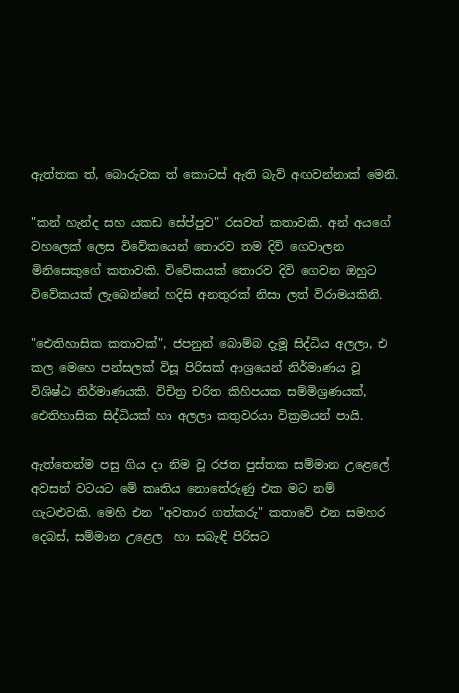ඇත්තක ත්, බොරුවක ත් කොටස් ඇති බැව් අඟවන්නාක් මෙනි.

"කන් හැන්ද සහ යකඩ සේප්පුව" රසවත් කතාවකි. අන් අයගේ වහලෙක් ලෙස විවේකයෙන් තොරව තම දිවි ගෙවාලන මිනිසෙකුගේ කතාවකි. විවේකයක් තොරව දිවි ගෙවන ඔහුට විවේකයක් ලැබෙන්නේ හදිසි අනතුරක් නිසා ලත් විරාමයකිනි.

"ඓතිහාසික කතාවක්", ජපනුන් බොම්බ දැමූ සිද්ධිය අලලා, එ කල මෙහෙ පන්සලක් විසූ පිරිසක් ආශ්‍රයෙන් නිර්මාණය වූ විශිෂ්ඨ නිර්මාණයකි. විචිත්‍ර චරිත කිහිපයක සම්මිශ්‍රණයක්, ඓතිහාසික සිද්ධියක් හා අලලා කතුවරයා වික්‍රමයන් පායි.

ඇත්තෙන්ම පසු ගිය දා නිම වූ රජත පුස්තක සම්මාන උළෙලේ අවසන් වටයට මේ කෘතිය නොතේරුණු එක මට නම්  ගැටළුවකි. මෙහි එන "අවතාර ගත්කරු" කතාවේ එන සමහර දෙබස්, සම්මාන උළෙල  හා සබැඳි පිරිසට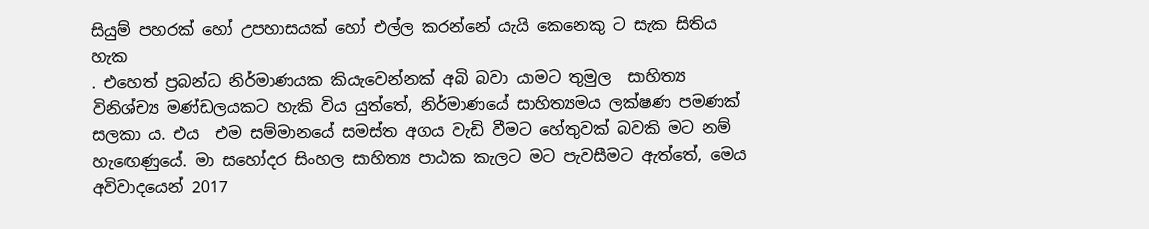සියුම් පහරක් හෝ උපහාසයක් හෝ එල්ල කරන්නේ යැයි කෙනෙකු ට සැක සිතිය හැක
. එහෙත් ප්‍රබන්ධ නිර්මාණයක කියැවෙන්නක් අබි බවා යාමට තුමුල  සාහිත්‍ය විනිශ්ච්‍ය මණ්ඩලයකට හැකි විය යුත්තේ, නිර්මාණයේ සාහිත්‍යමය ලක්ෂණ පමණක් සලකා ය. එය  එම සම්මානයේ සමස්ත අගය වැඩි වීමට හේතුවක් බවකි මට නම් හැඟෙණුයේ. මා සහෝදර සිංහල සාහිත්‍ය පාඨක කැලට මට පැවසීමට ඇත්තේ, මෙය අවිවාදයෙන් 2017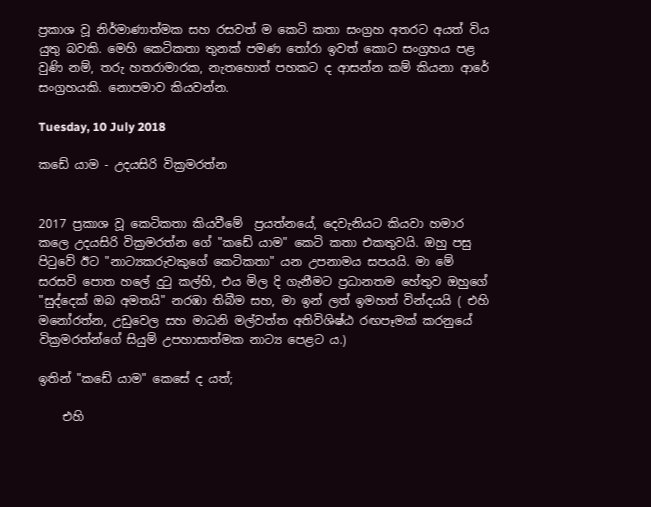ප්‍රකාශ වූ නිර්මාණාත්මක සහ රසවත් ම කෙටි කතා සංග්‍රහ අතරට අයත් විය යුතු බවකි. මෙහි කෙටිකතා තුනක් පමණ තෝරා ඉවත් කොට සංග්‍රහය පළ වුණි නම්, තරු හතරාමාරක, නැතහොත් පහකට ද ආසන්න කම් කියනා ආරේ සංග්‍රහයකි. නොපමාව කියවන්න.

Tuesday, 10 July 2018

කඩේ යාම - උදයසිරි වික්‍රමරත්න


2017 ප්‍රකාශ වූ කෙටිකතා කියවීමේ  ප්‍රයත්නයේ, දෙවැනියට කියවා හමාර කලෙ උදයසිරි වික්‍රමරත්න ගේ "කඩේ යාම" කෙටි කතා එකතුවයි. ඔහු පසු පිටුවේ ඊට "නාට්‍යකරුවකුගේ කෙටිකතා" යන උපනාමය සපයයි. මා මේ සරසවි පොත හලේ දුටු කල්හි, එය මිල දි ගැනීමට ප්‍රධානතම හේතුව ඔහුගේ "සුද්දෙක් ඔබ අමතයි" නරඹා තිබීම සහ, මා ඉන් ලත් ඉමහත් වින්දයයි ( එහි මනෝරත්න, උඩුවෙල සහ මාධනි මල්වත්ත අතිවිශිෂ්ඨ රඟපෑමක් කරනුයේ වික්‍රමරත්න්ගේ සියුම් උපහාසාත්මක නාට්‍ය පෙළට ය.)

ඉතින් "කඩේ යාම" කෙසේ ද යත්;

    එහි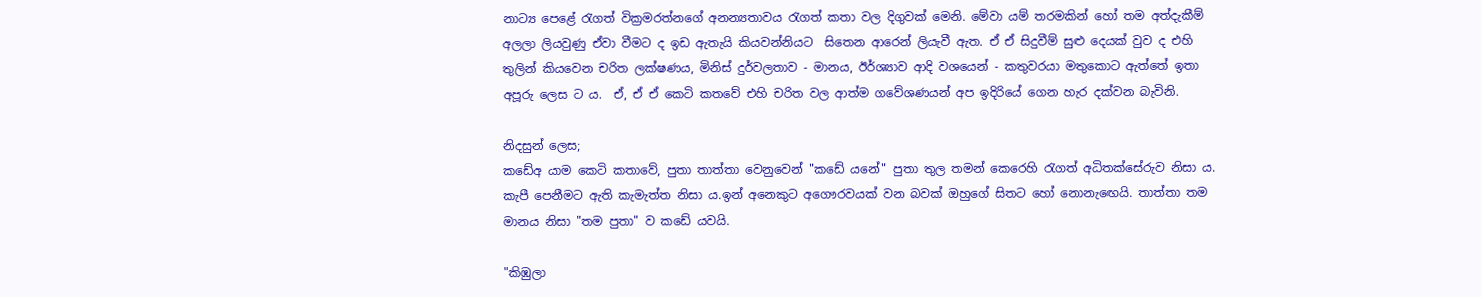නාට්‍ය පෙළේ රැගත් වික්‍රමරත්නගේ අනන්‍යතාවය රැගත් කතා වල දිගුවක් මෙනි. මේවා යම් තරමකින් හෝ තම අත්දැකීම් අලලා ලියවුණු ඒවා වීමට ද ඉඩ ඇතැයි කියවන්නියට  සිතෙන ආරෙන් ලියැවී ඇත. ඒ ඒ සිදුවීම් සුළු දෙයක් වුව ද එහි තුලින් කියවෙන චරිත ලක්ෂණය, මිනිස් දුර්වලතාව - මානය, ඊර්ශ්‍යාව ආදි වශයෙන් - කතුවරයා මතුකොට ඇත්තේ ඉතා අපූරු ලෙස ට ය.  ඒ, ඒ ඒ කෙටි කතවේ එහි චරිත වල ආත්ම ගවේශණයන් අප ඉදිරියේ ගෙන හැර දක්වන බැවිනි.

නිදසුන් ලෙස;
කඩේඅ යාම කෙටි කතාවේ, පුතා තාත්තා වෙනුවෙන් "කඩේ යනේ" පුතා තුල තමන් කෙරෙහි රැගත් අධිතක්සේරුව නිසා ය. කැපී පෙනීමට ඇති කැමැත්ත නිසා ය.ඉන් අනෙකුට අගෞරවයක් වන බවක් ඔහුගේ සිතට හෝ නොනැඟෙයි. තාත්තා තම මානය නිසා "තම පුතා" ව කඩේ යවයි.

"කිඹුලා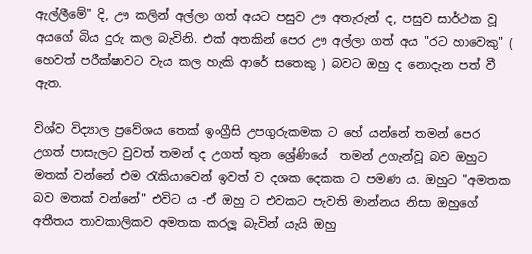ඇල්ලීමේ" දි, ඌ කලින් අල්ලා ගත් අයට පසුව ඌ අතැරුන් ද, පසුව සාර්ථක වූ අයගේ බිය දුරු කල බැවිනි. එක් අතකින් පෙර ඌ අල්ලා ගත් අය "රට හාවෙකු" ( හෙවත් පරීක්ෂාවට වැය කල හැකි ආරේ සතෙකු ) බවට ඔහු ද නොදැන පත් වී ඇත.

විශ්ව විද්‍යාල ප්‍රවේශය තෙක් ඉංග්‍රීසි උපගුරුකමක ට හේ යන්නේ තමන් පෙර උගත් පාසැලට වුවත් තමන් ද උගත් තුන ශ්‍රේණියේ  තමන් උගැන්වූ බව ඔහුට මතක් වන්නේ එම රැකියාවෙන් ඉවත් ව දශක දෙකක ට පමණ ය. ඔහුට "අමතක බව මතක් වන්නේ" එවිට ය -ඒ ඔහු ට එවකට පැවති මාන්නය නිසා ඔහුගේ අතීතය තාවකාලිකව අමතක කරලූ බැවින් යැයි ඔහු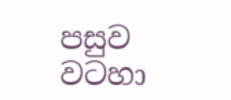පසුව වටහා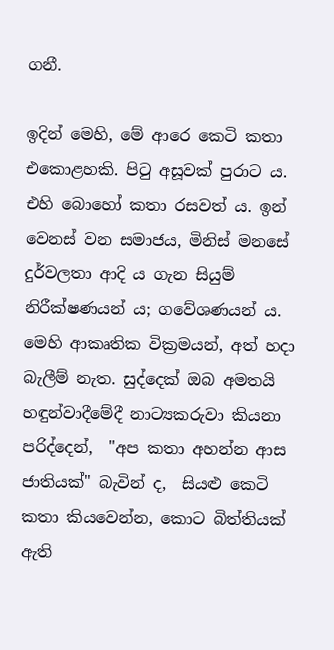ගනී.

ඉදින් මෙහි, මේ ආරෙ කෙටි කතා එකොළහකි. පිටු අසූවක් පුරාට ය. එහි බොහෝ කතා රසවත් ය. ඉන් වෙනස් වන සමාජය, මිනිස් මනසේ දුර්වලතා ආදි ය ගැන සියුම් නිරීක්ෂණයන් ය; ගවේශණයන් ය. මෙහි ආකෘතික වික්‍රමයන්, අත් හදා බැලීම් නැත. සුද්දෙක් ඔබ අමතයි හඳුන්වාදීමේදී නාට්‍යකරුවා කියනා පරිද්දෙන්,  "අප කතා අහන්න ආස ජාතියක්" බැවින් ද,  සියළු කෙටි කතා කියවෙන්න, කොට බිත්තියක් ඇති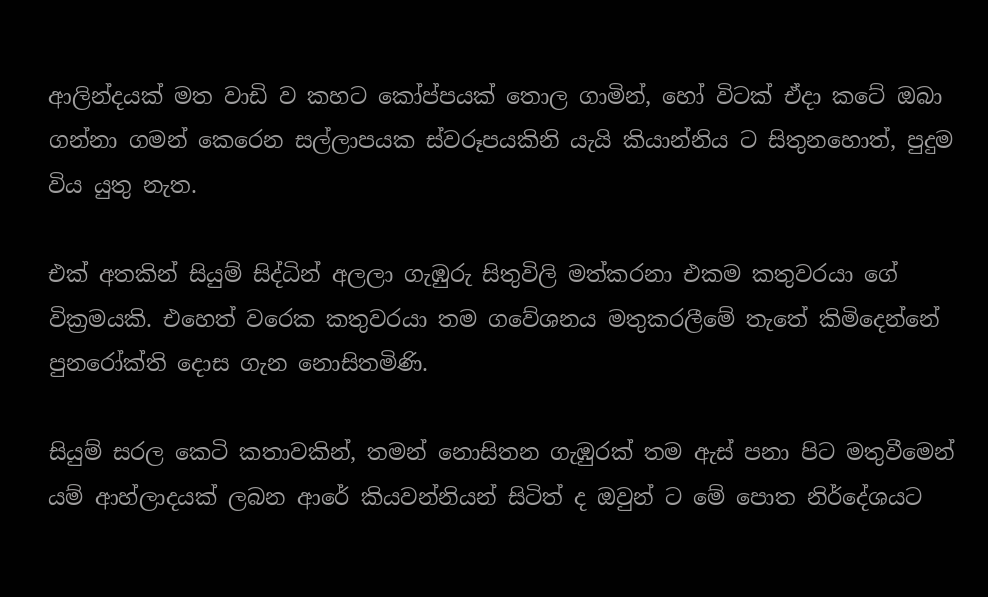ආලින්දයක් මත වාඩි ව කහට කෝප්පයක් තොල ගාමින්, හෝ විටක් ඒදා කටේ ඔබා ගන්නා ගමන් කෙරෙන සල්ලාපයක ස්වරූපයකිනි යැයි කියාන්නිය ට සිතුනහොත්, පුදුම විය යුතු නැත.

එක් අතකින් සියුම් සිද්ධින් අලලා ගැඹුරු සිතුවිලි මත්කරනා එකම කතුවරයා ගේ වික්‍රමයකි. එහෙත් වරෙක කතුවරයා තම ගවේශනය මතුකරලීමේ තැතේ කිමිදෙන්නේ පුනරෝක්ති දොස ගැන නොසිතමිණි.

සියුම් සරල කෙටි කතාවකින්, තමන් නොසිතන ගැඹුරක් තම ඇස් පනා පිට මතුවීමෙන් යම් ආහ්ලාදයක් ලබන ආරේ කියවන්නියන් සිටිත් ද ඔවුන් ට මේ පොත නිර්දේශයට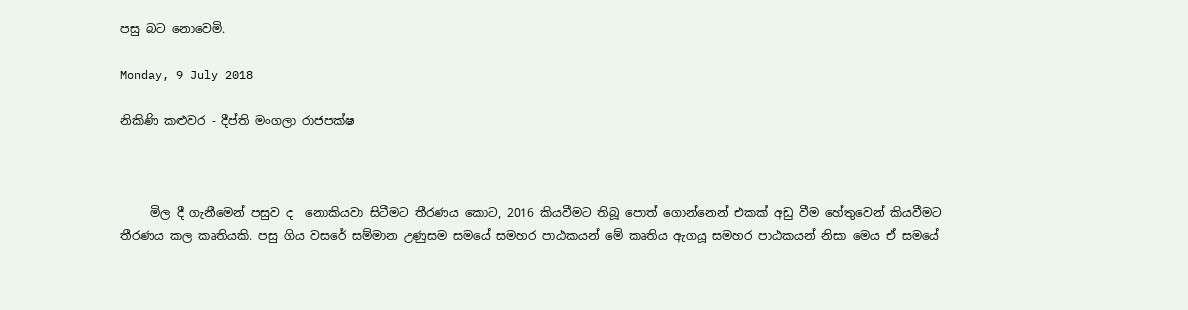පසු බට නොවෙමි.

Monday, 9 July 2018

නිකිණි කළුවර - දීප්ති මංගලා රාජපක්ෂ



     මිල දී ගැනීමෙන් පසුව ද  නොකියවා සිටීමට තීරණය කොට, 2016 කියවීමට තිබූ පොත් ගොන්නෙන් එකක් අඩු වීම හේතුවෙන් කියවීමට තීරණය කල කෘතියකි. පසු ගිය වසරේ සම්මාන උණුසම සමයේ සමහර පාඨකයන් මේ කෘතිය ඇගයූ සමහර පාඨකයන් නිසා මෙය ඒ සමයේ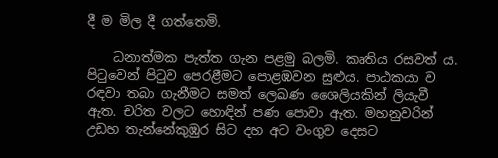දී ම මිල දී ගත්තෙමි.

    ධනාත්මක පැත්ත ගැන පළමු බලමි. කෘතිය රසවත් ය. පිටුවෙන් පිටුව පෙරළීමට පොළඹවන සුළුය. පාඨකයා ව රඳවා තබා ගැනීමට සමත් ලෙඛණ ශෛලියකින් ලියැවී ඇත. චරිත වලට හොඳින් පණ පොවා ඇත. මහනුවරින් උඩහ තැන්නේකුඹුර සිට දහ අට වංගුව දෙසට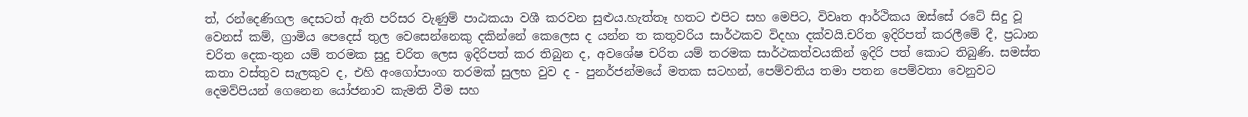ත්, රන්දෙණිගල දෙසටත් ඇති පරිසර වැණුම් පාඨකයා වශී කරවන සුළුය.හැත්තෑ හතට එපිට සහ මෙපිට, විවෘත ආර්ථිකය ඔස්සේ රටේ සිදු වූ වෙනස් කම්, ග්‍රාමිය පෙදෙස් තුල වෙසෙන්නෙකු දකින්නේ කෙලෙස ද යන්න ත කතුවරිය සාර්ථකව විදහා දක්වයි.චරිත ඉදිරිපත් කරලීමේ දී, ප්‍රධාන චරිත දෙක-තුන යම් තරමක සුදු චරිත ලෙස ඉදිරිපත් කර තිබුන ද, අවශේෂ චරිත යම් තරමක සාර්ථකත්වයකින් ඉදිරි පත් කොට තිබුණි. සමස්ත කතා වස්තුව සැලකුව ද, එහි අංගෝපාංග තරමක් සුලභ වුව ද - පුනර්ජන්මයේ මතක සටහන්, පෙම්වතිය තමා පතන පෙම්වතා වෙනුවට දෙමව්පියන් ගෙනෙන යෝජනාව කැමති වීම සහ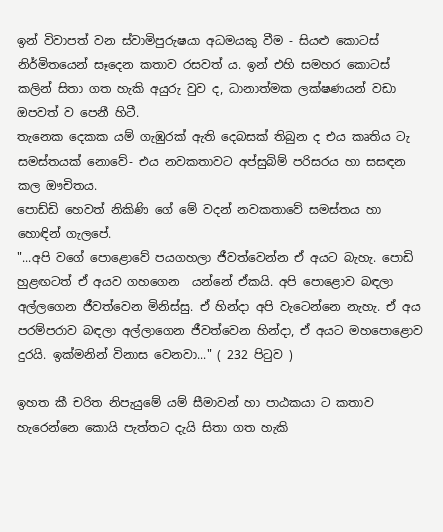ඉන් විවාපත් වන ස්වාමිපුරුෂයා අධමයකු වීම - සියළු කොටස් නිර්මිතයෙන් සෑදෙන කතාව රසවත් ය. ඉන් එහි සමහර කොටස් කලින් සිතා ගත හැකි අයුරු වුව ද, ධානාත්මක ලක්ෂණයන් වඩා ඔපවත් ව පෙනී හිටී.
තැනෙක දෙකක යම් ගැඹුරක් ඇති දෙබසක් තිබුන ද එය කෘතිය ටැ සමස්තයක් නොවේ- එය නවකතාවට අප්සුබිම් පරිසරය හා සසඳන කල ඖචිතය.
පොඩ්ඩි හෙවත් නිකිණි ගේ මේ වදන් නවකතාවේ සමස්තය හා හොඳින් ගැලපේ.
"...අපි වගේ පොළොවේ පයගහලා ජීවත්වෙන්න ඒ අයට බැහැ. පොඩි හුළඟටත් ඒ අයව ගහගෙන  යන්නේ ඒකයි. අපි පොළොව බඳලා අල්ලගෙන ජීවත්වෙන මිනිස්සු. ඒ හින්දා අපි වැටෙන්නෙ නැහැ. ඒ අය පරම්පරාව බඳලා අල්ලාගෙන ජීවත්වෙන හින්දා, ඒ අයට මහපොළොව දුරයි. ඉක්මනින් විනාස වෙනවා..." ( 232 පිටුව )

ඉහත කී චරිත නිපැයුමේ යම් සීමාවන් හා පාඨකයා ට කතාව හැරෙන්නෙ කොයි පැත්තට දැයි සිතා ගත හැකි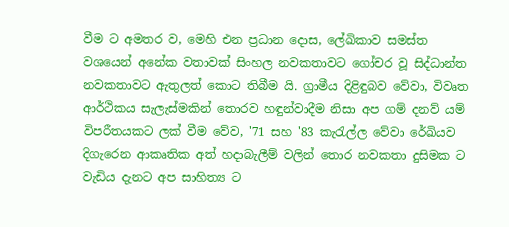වීම ට අමතර ව, මෙහි එන ප්‍රධාන දොස, ලේඛිකාව සමස්ත වශයෙන් අනේක වතාවක් සිංහල නවකතාවට ගෝචර වූ සිද්ධාන්ත නවකතාවට ඇතුලත් කොට තිබීම යි. ග්‍රාමීය දිළිඳුබව වේවා, විවෘත ආර්ථිකය සැලැස්මකින් තොරව හඳුන්වාදීම නිසා අප ගම් දනව් යම් විපරීතයකට ලක් වීම වේව, '71 සහ '83 කැරැල්ල වේවා රේඛියව දිගැරෙන ආකෘතික අත් හදාබැලීම් වලින් තොර නවකතා දුසිමක ට වැඩිය දැනට අප සාහිත්‍ය ට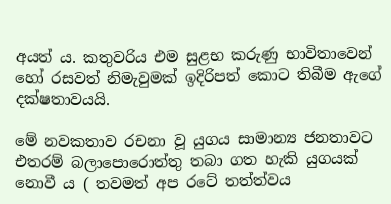අයත් ය. කතුවරිය එම සුළභ කරුණු භාවිතාවෙන් හෝ රසවත් නිමැවුමක් ඉදිරිපත් කොට තිබීම ඇගේ දක්ෂතාවයයි.

මේ නවකතාව රචනා වූ යුගය සාමාන්‍ය ජනතාවට එතරම් බලාපොරොත්තු තබා ගත හැකි යුගයක් නොවී ය ( තවමත් අප රටේ තත්ත්වය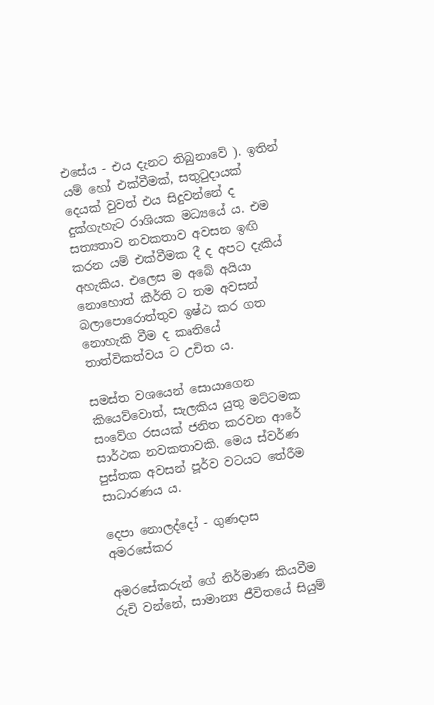එසේය - එය දැනට තිබුනාවේ ). ඉතින් යම් හෝ එක්වීමක්, සතුටුදායක් දෙයක් වුවත් එය සිදුවන්නේ ද දුක්ගැහැට රාශියක මධ්‍යයේ ය. එම සත්‍යතාව නවකතාව අවසන ඉඟි කරන යම් එක්වීමක දී ද අපට දැකිය් අහැකිය. එලෙස ම අබේ අයියා නොහොත් කීර්ති ට තම අවසන් බලාපොරොත්තුව ඉෂ්ඨ කර ගත නොහැකි වීම ද කෘතියේ තාත්විකත්වය ට උචිත ය.

සමස්ත වශයෙන් සොයාගෙන කියෙව්වොත්, සැලකිය යුතු මට්ටමක සංවේග රසයක් ජනිත කරවන ආරේ සාර්ථක නවකතාවකි. මෙය ස්වර්ණ පුස්තක අවසන් පූර්ව වටයට තේරීම සාධාරණය ය.

දෙපා නොලද්දෝ - ගුණදාස අමරසේකර

අමරසේකරුන් ගේ නිර්මාණ කියවීම  රුචි වන්නේ, සාමාන්‍ය ජීවිතයේ සියුම්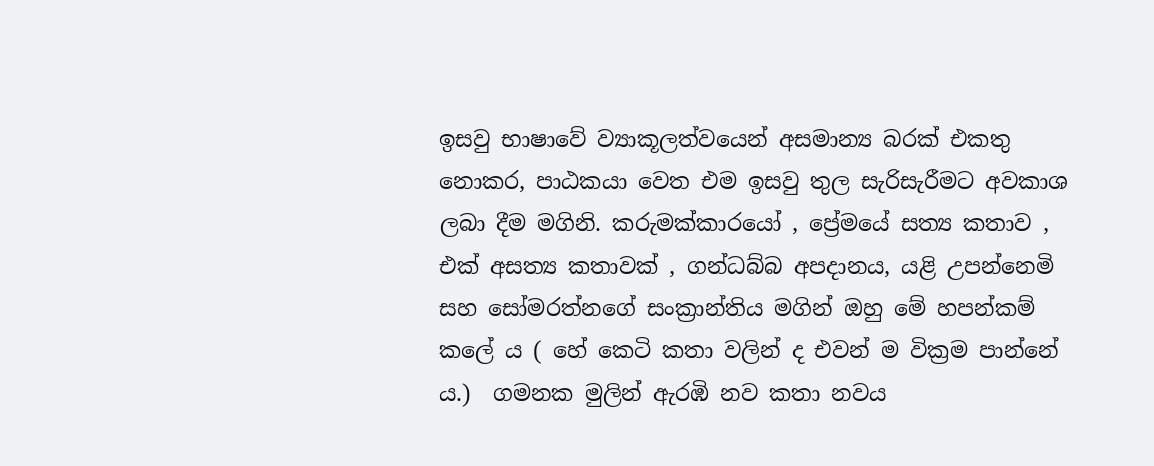ඉසවු භාෂාවේ ව්‍යාකූලත්වයෙන් අසමාන්‍ය බරක් එකතු නොකර, පාඨකයා වෙත එම ඉසවු තුල සැරිසැරීමට අවකාශ ලබා දීම මගිනි. කරුමක්කාරයෝ , ප්‍රේමයේ සත්‍ය කතාව , එක් අසත්‍ය කතාවක් , ගන්ධබ්බ අපදානය, යළි උපන්නෙමි සහ සෝමරත්නගේ සංක්‍රාන්තිය මගින් ඔහු මේ හපන්කම් කලේ ය ( හේ කෙටි කතා වලින් ද එවන් ම වික්‍රම පාන්නේ ය.)  ගමනක මුලින් ඇරඹි නව කතා නවය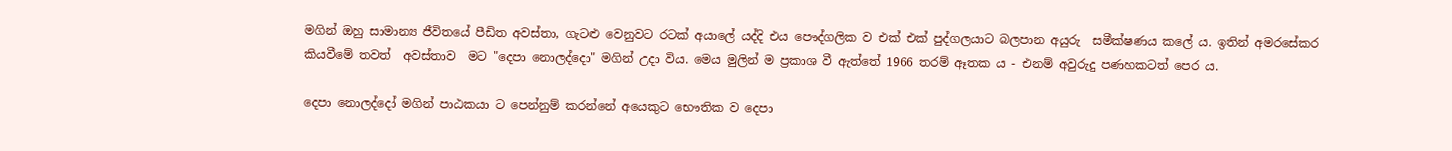මගින් ඔහු සාමාන්‍ය ජීවිතයේ පීඩිත අවස්තා, ගැටළු වෙනුවට රටක් අයාලේ යද්දි එය පෞද්ගලික ව එක් එක් පුද්ගලයාට බලපාන අයුරු  සමීක්ෂණය කලේ ය. ඉතින් අමරසේකර කියවීමේ තවත්  අවස්තාව  මට "දෙපා නොලද්දො" මගින් උදා විය. මෙය මුලින් ම ප්‍රකාශ වී ඇත්තේ 1966 තරම් ඈතක ය - එනම් අවුරුදු පණහකටත් පෙර ය.

දෙපා නොලද්දෝ මගින් පාඨකයා ට පෙන්නුම් කරන්නේ අයෙකුට භෞතික ව දෙපා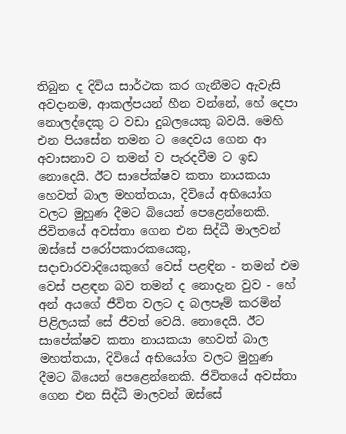තිබුන ද දිවිය සාර්ථක කර ගැනීමට ඇවැසි අවදානම, ආකල්පයන් හීන වන්නේ, හේ දෙපා නොලද්දෙකු ට වඩා දුබලයෙකු බවයි. මෙහි එන පියසේන තමන ට දෛවය ගෙන ආ අවාසනාව ට තමන් ව පැරදවීම ට ඉඩ නොදෙයි. ඊට සාපේක්ෂව කතා නායකයා හෙවත් බාල මහත්තයා, දිවියේ අභියෝග වලට මුහුණ දීමට බියෙන් පෙළෙන්නෙකි. ජිවිතයේ අවස්තා ගෙන එන සිද්ධී මාලවන් ඔස්සේ පරෝපකාරකයෙකු, සදාචාරවාදියෙකුගේ වෙස් පළඳින - තමන් එම වෙස් පළඳන බව තමන් ද නොදැන වුව - හේ අන් අයගේ ජීවිත වලට ද බලපෑම් කරමින් පිළිලයක් සේ ජීවත් වෙයි. නොදෙයි. ඊට සාපේක්ෂව කතා නායකයා හෙවත් බාල මහත්තයා, දිවියේ අභියෝග වලට මුහුණ දීමට බියෙන් පෙළෙන්නෙකි. ජිවිතයේ අවස්තා ගෙන එන සිද්ධී මාලවන් ඔස්සේ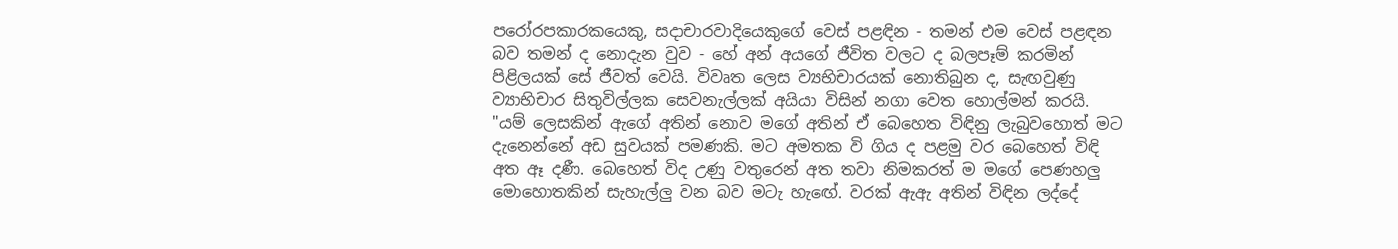පරෝරපකාරකයෙකු, සදාචාරවාදියෙකුගේ වෙස් පළඳින - තමන් එම වෙස් පළඳන බව තමන් ද නොදැන වුව - හේ අන් අයගේ ජීවිත වලට ද බලපෑම් කරමින් පිළිලයක් සේ ජීවත් වෙයි. විවෘත ලෙස ව්‍යභිචාරයක් නොතිබුන ද, සැඟවුණු ව්‍යාභිචාර සිතුවිල්ලක සෙවනැල්ලක් අයියා විසින් නගා වෙත හොල්මන් කරයි.
"යම් ලෙසකින් ඇගේ අතින් නොව මගේ අතින් ඒ බෙහෙත විඳිනු ලැබුවහොත් මට දැනෙන්නේ අඩ සුවයක් පමණකි. මට අමතක වි ගිය ද පළමු වර බෙහෙත් විඳි අත ඈ දණී. බෙහෙත් විද උණු වතුරෙන් අත තවා නිමකරත් ම මගේ පෙණහලු මොහොතකින් සැහැල්ලු වන බව මටැ හැඟේ. වරක් ඇඇ අතින් විඳින ලද්දේ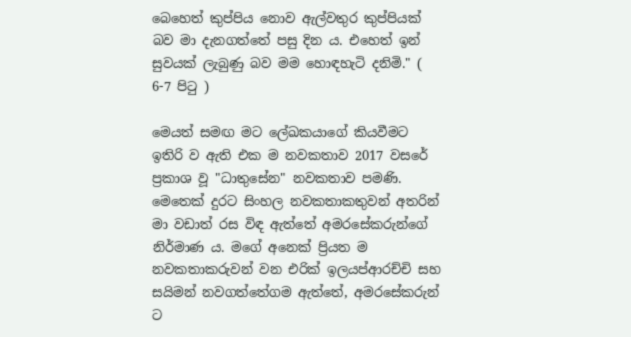බෙහෙත් කුප්පිය නොව ඇල්වතුර කුප්පියක් බව මා දැනගත්තේ පසු දින ය. එහෙත් ඉන් සුවයක් ලැබුණු බව මම හොඳහැටි දනිමි." ( 6-7 පිටු )

මෙයත් සමඟ මට ලේඛකයාගේ කියවීමට ඉතිරි ව ඇති එක ම නවකතාව 2017 වසරේ ප්‍රකාශ වූ "ධාතුසේන" නවකතාව පමණි. මෙතෙක් දුරට සිංහල නවකතාකතුවන් අතරින් මා වඩාත් රස විඳ ඇත්තේ අමරසේකරුන්ගේ නිර්මාණ ය. මගේ අනෙක් ප්‍රියත ම නවකතාකරුවන් වන එරික් ඉලයප්ආරච්චි සහ සයිමන් නවගත්තේගම ඇත්තේ, අමරසේකරුන් ට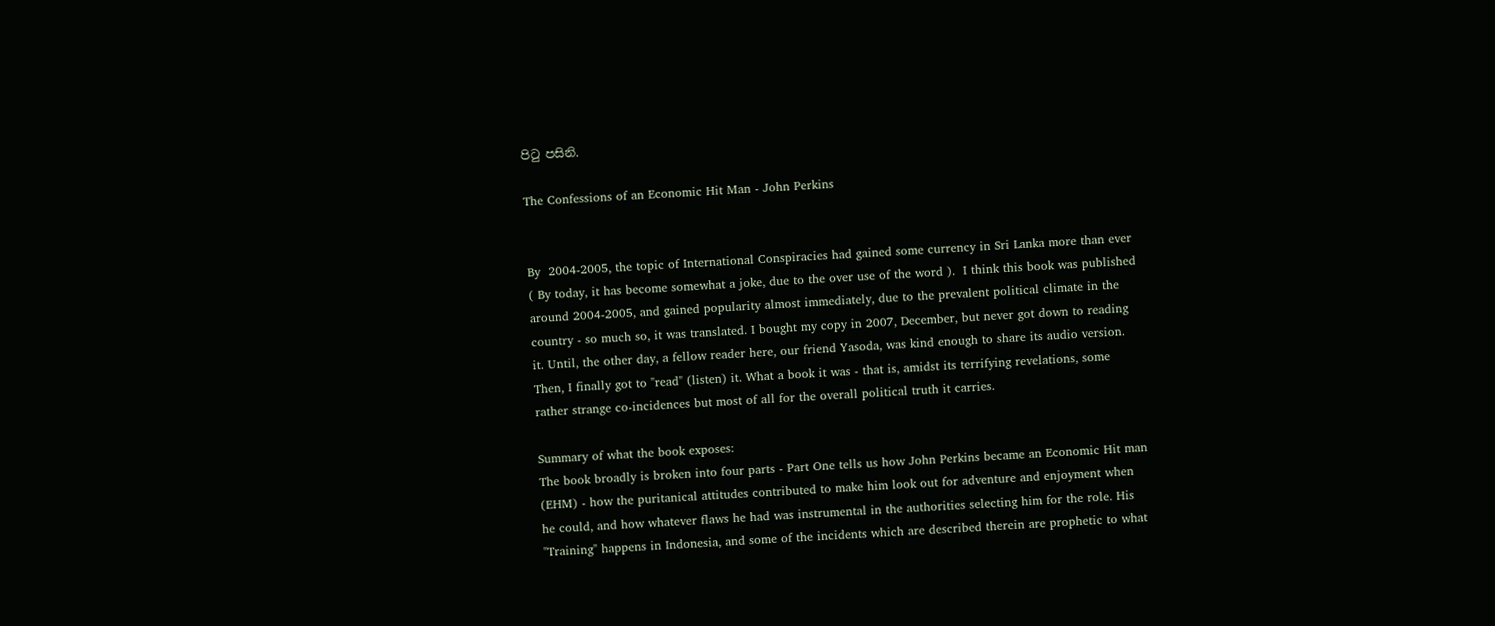පිටු පසිනි.

The Confessions of an Economic Hit Man - John Perkins


By  2004-2005, the topic of International Conspiracies had gained some currency in Sri Lanka more than ever ( By today, it has become somewhat a joke, due to the over use of the word ).  I think this book was published around 2004-2005, and gained popularity almost immediately, due to the prevalent political climate in the country - so much so, it was translated. I bought my copy in 2007, December, but never got down to reading it. Until, the other day, a fellow reader here, our friend Yasoda, was kind enough to share its audio version. Then, I finally got to "read" (listen) it. What a book it was - that is, amidst its terrifying revelations, some rather strange co-incidences but most of all for the overall political truth it carries.

Summary of what the book exposes:
The book broadly is broken into four parts - Part One tells us how John Perkins became an Economic Hit man (EHM) - how the puritanical attitudes contributed to make him look out for adventure and enjoyment when he could, and how whatever flaws he had was instrumental in the authorities selecting him for the role. His  "Training" happens in Indonesia, and some of the incidents which are described therein are prophetic to what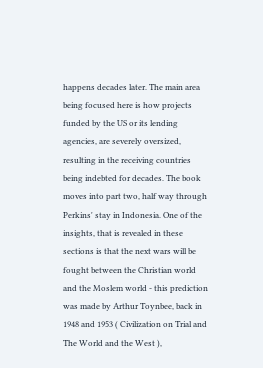happens decades later. The main area being focused here is how projects funded by the US or its lending agencies, are severely oversized, resulting in the receiving countries being indebted for decades. The book moves into part two, half way through Perkins' stay in Indonesia. One of the insights, that is revealed in these sections is that the next wars will be fought between the Christian world and the Moslem world - this prediction was made by Arthur Toynbee, back in 1948 and 1953 ( Civilization on Trial and The World and the West ),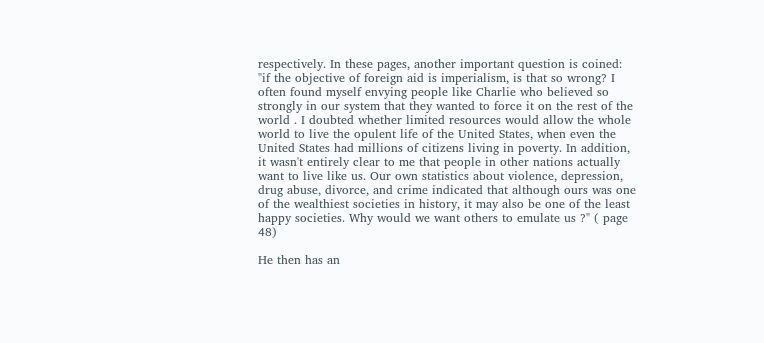respectively. In these pages, another important question is coined:
"if the objective of foreign aid is imperialism, is that so wrong? I often found myself envying people like Charlie who believed so strongly in our system that they wanted to force it on the rest of the world . I doubted whether limited resources would allow the whole world to live the opulent life of the United States, when even the United States had millions of citizens living in poverty. In addition, it wasn't entirely clear to me that people in other nations actually want to live like us. Our own statistics about violence, depression, drug abuse, divorce, and crime indicated that although ours was one of the wealthiest societies in history, it may also be one of the least happy societies. Why would we want others to emulate us ?" ( page 48)

He then has an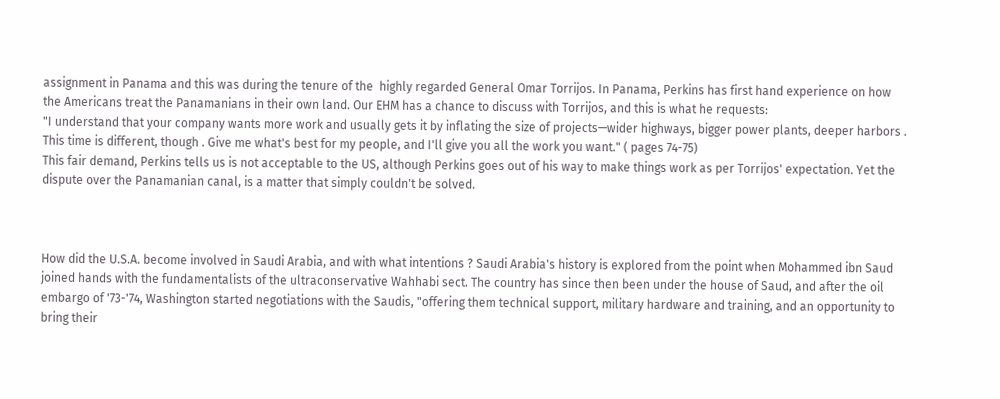assignment in Panama and this was during the tenure of the  highly regarded General Omar Torrijos. In Panama, Perkins has first hand experience on how the Americans treat the Panamanians in their own land. Our EHM has a chance to discuss with Torrijos, and this is what he requests:
"I understand that your company wants more work and usually gets it by inflating the size of projects—wider highways, bigger power plants, deeper harbors . This time is different, though . Give me what's best for my people, and I'll give you all the work you want." ( pages 74-75)
This fair demand, Perkins tells us is not acceptable to the US, although Perkins goes out of his way to make things work as per Torrijos' expectation. Yet the dispute over the Panamanian canal, is a matter that simply couldn't be solved.



How did the U.S.A. become involved in Saudi Arabia, and with what intentions ? Saudi Arabia's history is explored from the point when Mohammed ibn Saud joined hands with the fundamentalists of the ultraconservative Wahhabi sect. The country has since then been under the house of Saud, and after the oil embargo of '73-'74, Washington started negotiations with the Saudis, "offering them technical support, military hardware and training, and an opportunity to bring their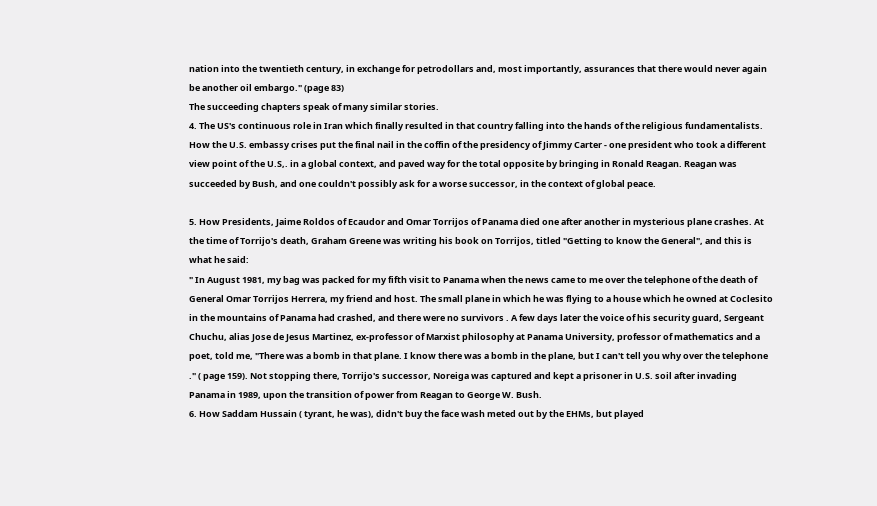nation into the twentieth century, in exchange for petrodollars and, most importantly, assurances that there would never again be another oil embargo." (page 83)
The succeeding chapters speak of many similar stories.
4. The US's continuous role in Iran which finally resulted in that country falling into the hands of the religious fundamentalists. How the U.S. embassy crises put the final nail in the coffin of the presidency of Jimmy Carter - one president who took a different view point of the U.S,. in a global context, and paved way for the total opposite by bringing in Ronald Reagan. Reagan was succeeded by Bush, and one couldn't possibly ask for a worse successor, in the context of global peace.

5. How Presidents, Jaime Roldos of Ecaudor and Omar Torrijos of Panama died one after another in mysterious plane crashes. At the time of Torrijo's death, Graham Greene was writing his book on Torrijos, titled "Getting to know the General", and this is what he said:
" In August 1981, my bag was packed for my fifth visit to Panama when the news came to me over the telephone of the death of General Omar Torrijos Herrera, my friend and host. The small plane in which he was flying to a house which he owned at Coclesito in the mountains of Panama had crashed, and there were no survivors . A few days later the voice of his security guard, Sergeant Chuchu, alias Jose de Jesus Martinez, ex-professor of Marxist philosophy at Panama University, professor of mathematics and a poet, told me, "There was a bomb in that plane. I know there was a bomb in the plane, but I can't tell you why over the telephone ." ( page 159). Not stopping there, Torrijo's successor, Noreiga was captured and kept a prisoner in U.S. soil after invading Panama in 1989, upon the transition of power from Reagan to George W. Bush.
6. How Saddam Hussain ( tyrant, he was), didn't buy the face wash meted out by the EHMs, but played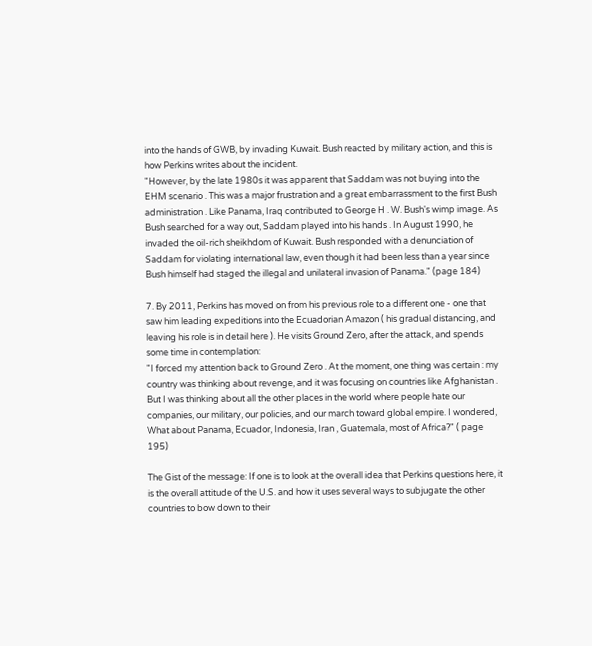into the hands of GWB, by invading Kuwait. Bush reacted by military action, and this is how Perkins writes about the incident.
"However, by the late 1980s it was apparent that Saddam was not buying into the EHM scenario . This was a major frustration and a great embarrassment to the first Bush administration . Like Panama, Iraq contributed to George H . W. Bush's wimp image. As Bush searched for a way out, Saddam played into his hands . In August 1990, he invaded the oil-rich sheikhdom of Kuwait. Bush responded with a denunciation of Saddam for violating international law, even though it had been less than a year since Bush himself had staged the illegal and unilateral invasion of Panama." (page 184)

7. By 2011, Perkins has moved on from his previous role to a different one - one that saw him leading expeditions into the Ecuadorian Amazon ( his gradual distancing, and leaving his role is in detail here ). He visits Ground Zero, after the attack, and spends some time in contemplation:
"I forced my attention back to Ground Zero . At the moment, one thing was certain : my country was thinking about revenge, and it was focusing on countries like Afghanistan . But I was thinking about all the other places in the world where people hate our companies, our military, our policies, and our march toward global empire. I wondered, What about Panama, Ecuador, Indonesia, Iran , Guatemala, most of Africa?" ( page 195)

The Gist of the message: If one is to look at the overall idea that Perkins questions here, it is the overall attitude of the U.S. and how it uses several ways to subjugate the other countries to bow down to their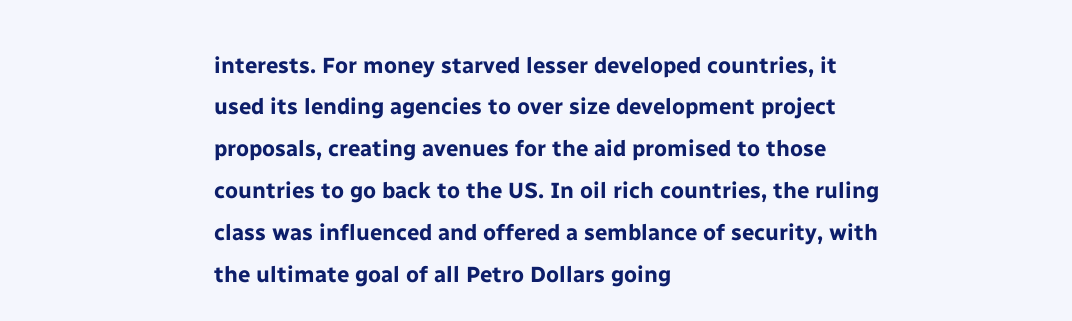interests. For money starved lesser developed countries, it used its lending agencies to over size development project proposals, creating avenues for the aid promised to those countries to go back to the US. In oil rich countries, the ruling class was influenced and offered a semblance of security, with the ultimate goal of all Petro Dollars going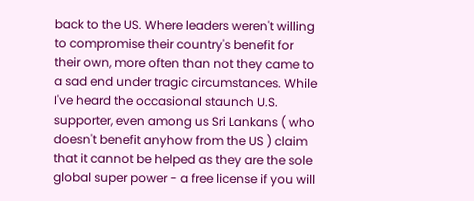back to the US. Where leaders weren't willing to compromise their country's benefit for their own, more often than not they came to a sad end under tragic circumstances. While I've heard the occasional staunch U.S. supporter, even among us Sri Lankans ( who doesn't benefit anyhow from the US ) claim that it cannot be helped as they are the sole global super power - a free license if you will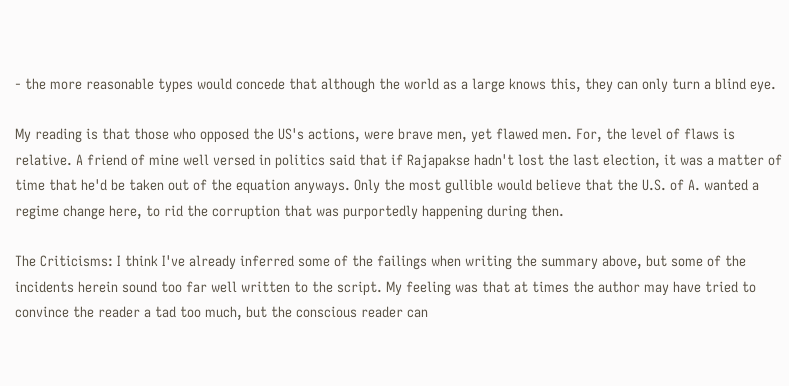- the more reasonable types would concede that although the world as a large knows this, they can only turn a blind eye.

My reading is that those who opposed the US's actions, were brave men, yet flawed men. For, the level of flaws is relative. A friend of mine well versed in politics said that if Rajapakse hadn't lost the last election, it was a matter of time that he'd be taken out of the equation anyways. Only the most gullible would believe that the U.S. of A. wanted a regime change here, to rid the corruption that was purportedly happening during then.

The Criticisms: I think I've already inferred some of the failings when writing the summary above, but some of the incidents herein sound too far well written to the script. My feeling was that at times the author may have tried to convince the reader a tad too much, but the conscious reader can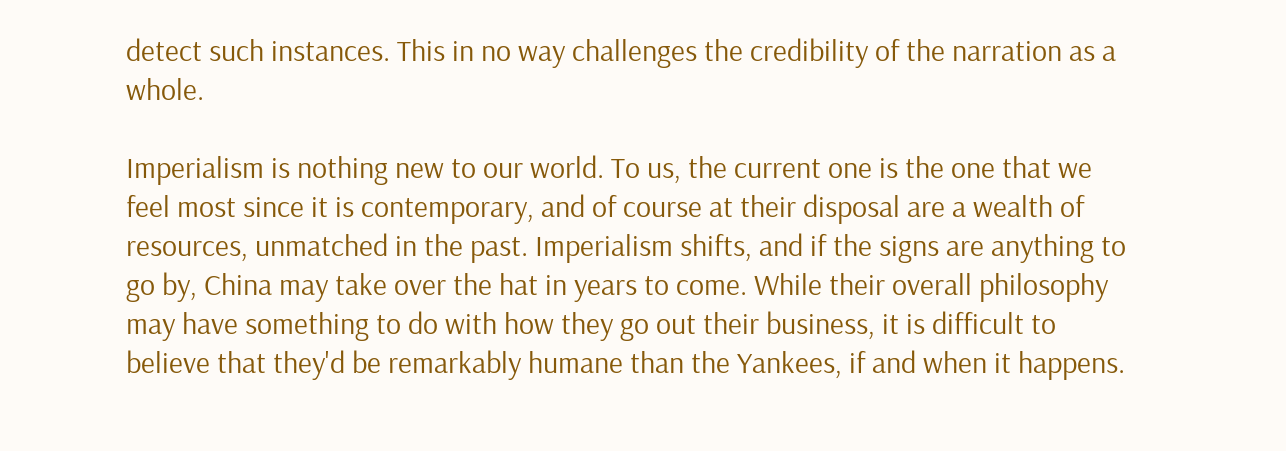detect such instances. This in no way challenges the credibility of the narration as a whole.

Imperialism is nothing new to our world. To us, the current one is the one that we feel most since it is contemporary, and of course at their disposal are a wealth of resources, unmatched in the past. Imperialism shifts, and if the signs are anything to go by, China may take over the hat in years to come. While their overall philosophy may have something to do with how they go out their business, it is difficult to believe that they'd be remarkably humane than the Yankees, if and when it happens.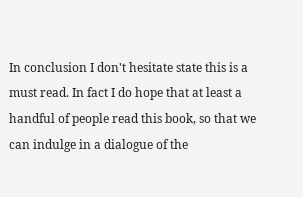In conclusion I don't hesitate state this is a must read. In fact I do hope that at least a handful of people read this book, so that we can indulge in a dialogue of the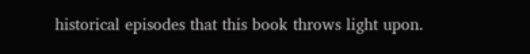historical episodes that this book throws light upon.